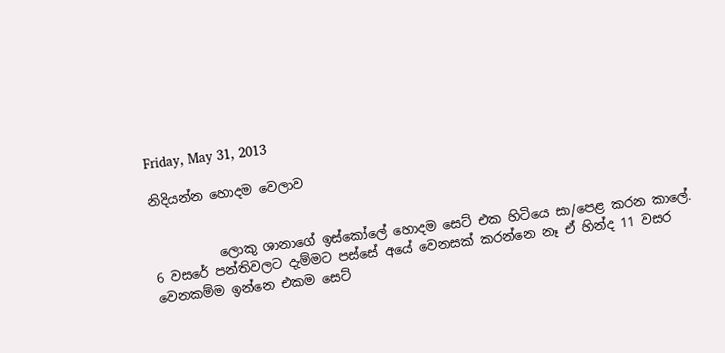Friday, May 31, 2013

නිදියන්න හොදම වෙලාව


          ලොකු ශානාගේ ඉස්කෝලේ හොදම සෙට් එක හිටියෙ සා/පෙළ කරන කාලේ. 6 වසරේ පන්තිවලට දැම්මට පස්සේ අයේ වෙනසක් කරන්නෙ නෑ ඒ හින්ද 11 වසර වෙනකම්ම ඉන්නෙ එකම සෙට්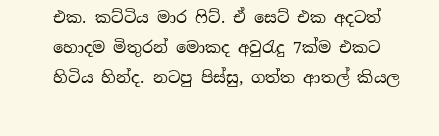එක. කට්ටිය මාර ෆිට්. ඒ සෙට් එක අදටත් හොදම මිතුරන් මොකද අවුරැදු 7ක්ම එකට හිටිය හින්ද. නටපු පිස්සු, ගත්ත ආතල් කියල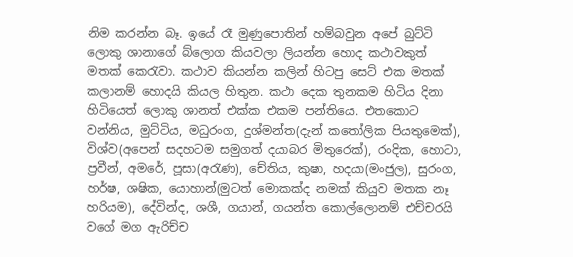නිම කරන්න බෑ. ඉයේ රෑ මුණුපොතින් හම්බවුන අපේ බුට්ටි ලොකු ශානාගේ බ්ලොග කියවලා ලියන්න හොද කථාවකුත් මතක් කෙරැවා. කථාව කියන්න කලින් හිටපු සෙට් එක මතක් කලානම් හොදයි කියල හිතුන. කථා දෙක තුනකම හිටිය දිනා හිටියෙත් ලොකු ශානත් එක්ක එකම පන්තියෙ. එතකොට වන්නිය, මුට්ටිය, මධුරංග, දුශ්මන්ත(දැන් කතෝලික පියතුමෙක්), විශ්ව(අපෙන් සදහටම සමුගත් දයාබර මිතුරෙක්), රංදික, හොටා, ප්‍රවීන්, අමරේ, පූසා(අරැණ), චේතිය, කුෂා, හදයා(මංජුල), සුරංග, හර්ෂ, ශෂික, යොහාන්(මුටත් මොකක්ද නමක් කියුව මතක නෑ හරියම), දේවින්ද, ශශී, ගයාන්, ගයන්ත කොල්ලොනම් එච්චරයි වගේ මග ඇරිච්ච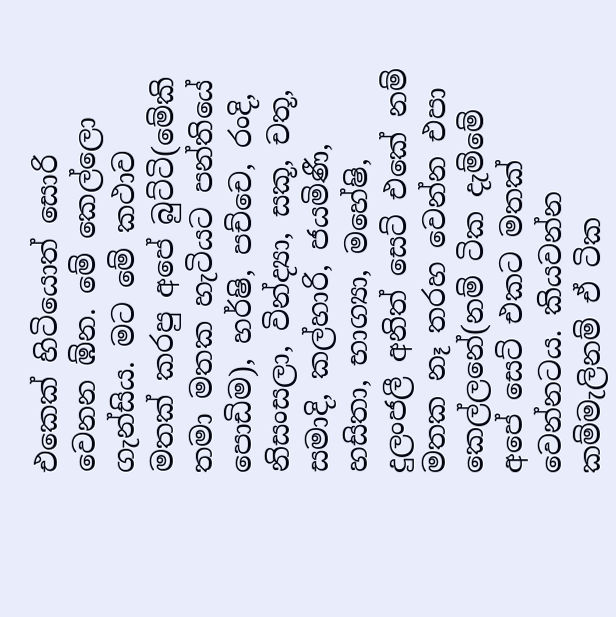එකෙක් හිටියොත් සොරි වෙනන ඹ්න. මේ කෙල්ලො ගැන්සිය. මට මේ කථාව මතක් කරපු අපේ බුට්ටි(මේකි තමා මතක හැටියට පන්තියේ පොඩිම), හර්ෂි, පච්චෙ, රංදි, නිසංසලා, වින්ද්‍යා, සකූ, චතූ, සමාදි, කල්හාරි, ජයමිණී, හසිතා, භාග්‍යා, මහේෂි, දුලංජලී අනිත් සෙට් එකේ නම් මතක නෑ තරහ වෙන්න එපා කෙල්ලනේ(නම් ටික දැම්මේ අපේ සෙට් එකට මතක් වෙන්නටය. කියවන්න කම්මැලිනම් ඒ ටික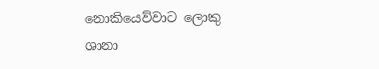නොකියෙව්වාට ලොකු ශානා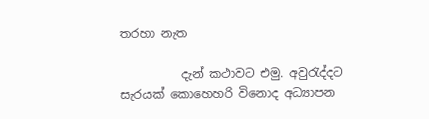තරහා නැත

          දැන් කථාවට එමු. අවුරැද්දට සැරයක් කොහෙහරි විනොද අධ්‍යාපන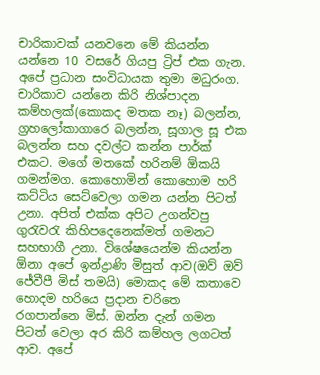චාරිකාවක් යනවනෙ මේ කියන්න යන්නෙ 10 වසරේ ගියපු ට්‍රිප් එක ගැන. අපේ ප්‍රධාන සංවිධායක තුමා මධුරංග. චාරිකාව යන්නෙ කිරි නිශ්පාදන කම්හලක්(කොකද මතක නෑ) බලන්න, ග්‍රහලෝකාගාරෙ බලන්න, සූගාල සූ එක බලන්න සහ දවල්ට කන්න පාර්ක් එකට. මගේ මතකේ හරිනම් ඕකයි ගමන්මග. කොහොමින් කොහොම හරි කට්ටිය සෙට්වෙලා ගමන යන්න පිටත් උනා. අපිත් එක්ක අපිට උගන්වපු ගුරැවරැ කිහිපදෙනෙක්මත් ගමනට සහභාගී උනා. විශේෂයෙන්ම කියන්න ඕනා අපේ ඉන්ද්‍රාණි මිසුත් ආව(ඔව් ඔව් ජේවීපී මිස් තමයි) මොකද මේ කතාවෙ හොදම හරියෙ ප්‍රදාන චරිතෙ රගපාන්නෙ මිස්. ඔන්න දැන් ගමන පිටත් වෙලා අර කිරි කම්හල ලගටත් ආව. අපේ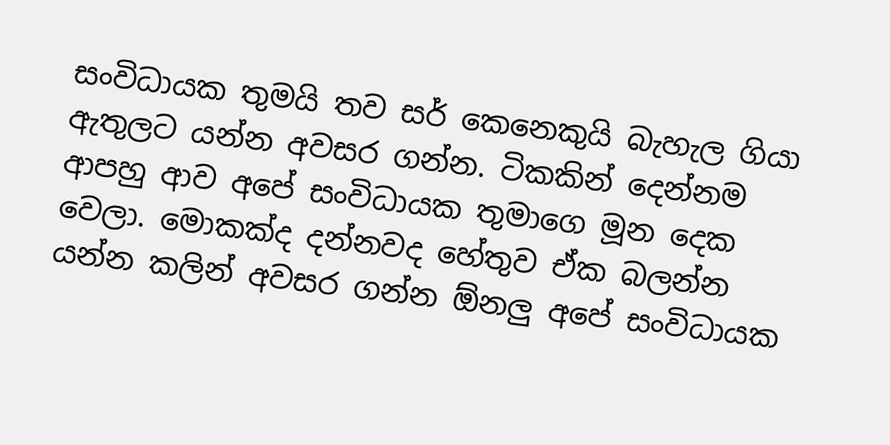සංවිධායක තුමයි තව සර් කෙනෙකුයි බැහැල ගියා ඇතුලට යන්න අවසර ගන්න. ටිකකින් දෙන්නම ආපහු ආව අපේ සංවිධායක තුමාගෙ මූන දෙක වෙලා. මොකක්ද දන්නවද හේතුව ඒක බලන්න යන්න කලින් අවසර ගන්න ඕනලු අපේ සංවිධායක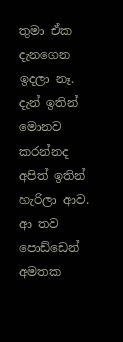තුමා ඒක දැනගෙන ඉදලා නෑ. දැන් ඉතින් මොනව කරන්නද අපිත් ඉතින් හැරිලා ආව. ආ තව පොඩ්ඩෙන් අමතක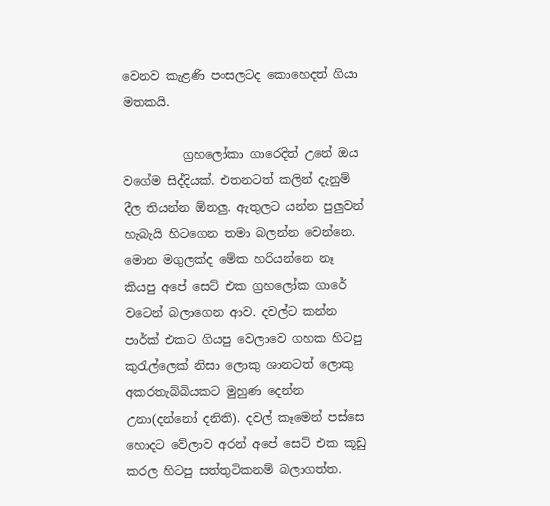වෙනව කැළණි පංසලටද කොහෙදත් ගියා මතකයි.

          ග්‍රහලෝකා ගාරෙදිත් උනේ ඔය වගේම සිද්දියක්. එතනටත් කලින් දැනුම් දීල තියන්න ඕනලු. ඇතුලට යන්න පුලුවන් හැබැයි හිටගෙන තමා බලන්න වෙන්නෙ. මොන මගුලක්ද මේක හරියන්නෙ නෑ කියපු අපේ සෙට් එක ග්‍රහලෝක ගාරේ වටෙන් බලාගෙන ආව. දවල්ට කන්න පාර්ක් එකට ගියපු වෙලාවෙ ගහක හිටපු කුරැල්ලෙක් නිසා ලොකු ශානටත් ලොකු අකරතැබ්බියකට මුහුණ දෙන්න උනා(දන්නෝ දනිති). දවල් කෑමෙන් පස්සෙ හොදට වේලාව අරන් අපේ සෙට් එක කූඩු කරල හිටපු සත්තුටිකනම් බලාගත්ත.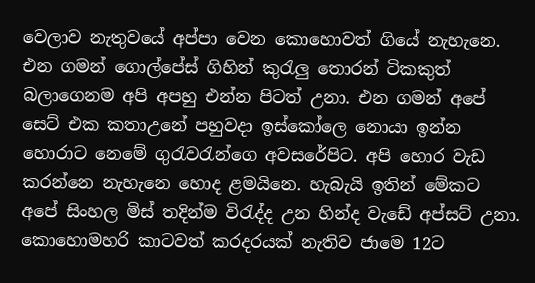වෙලාව නැතුවයේ අප්පා වෙන කොහොවත් ගියේ නැහැනෙ. එන ගමන් ගොල්පේස් ගිහින් කුරැලු තොරන් ටිකකුත් බලාගෙනම අපි අපහු එන්න පිටත් උනා. එන ගමන් අපේ සෙට් එක කතාඋනේ පහුවදා ඉස්කෝලෙ නොයා ඉන්න හොරාට නෙමේ ගුරැවරැන්ගෙ අවසරේපිට. අපි හොර වැඩ කරන්නෙ නැහැනෙ හොද ළමයිනෙ. හැබැයි ඉතින් මේකට අපේ සිංහල මිස් තදින්ම විරැද්ද උන හින්ද වැඩේ අප්සට් උනා. කොහොමහරි කාටවත් කරදරයක් නැතිව ජාමෙ 12ට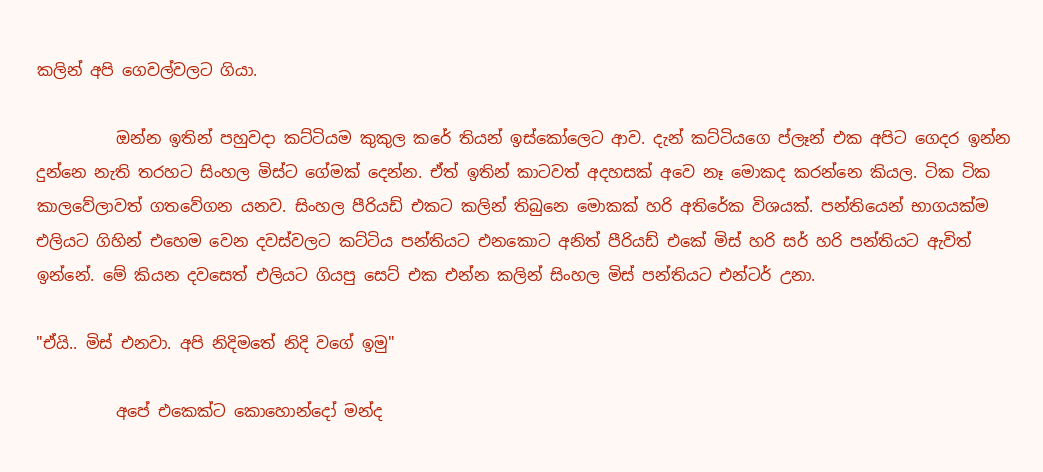කලින් අපි ගෙවල්වලට ගියා.

          ඔන්න ඉතින් පහුවදා කට්ටියම කුකුල කරේ තියන් ඉස්කෝලෙට ආව. දැන් කට්ටියගෙ ප්ලෑන් එක අපිට ගෙදර ඉන්න දුන්නෙ නැති තරහට සිංහල මිස්ට ගේමක් දෙන්න. ඒත් ඉතින් කාටවත් අදහසක් අවෙ නෑ මොකද කරන්නෙ කියල. ටික ටික කාලවේලාවත් ගතවේගන යනව. සිංහල පීරියඩ් එකට කලින් තිබුනෙ මොකක් හරි අතිරේක විශයක්. පන්තියෙන් භාගයක්ම එලියට ගිහින් එහෙම වෙන දවස්වලට කට්ටිය පන්තියට එනකොට අනිත් පීරියඩ් එකේ මිස් හරි සර් හරි පන්තියට ඇවිත් ඉන්නේ. මේ කියන දවසෙත් එලියට ගියපු සෙට් එක එන්න කලින් සිංහල මිස් පන්තියට එන්ටර් උනා.

"ඒයි.. මිස් එනවා. අපි නිදිමතේ නිදි වගේ ඉමු"

          අපේ එකෙක්ට කොහොන්දෝ මන්ද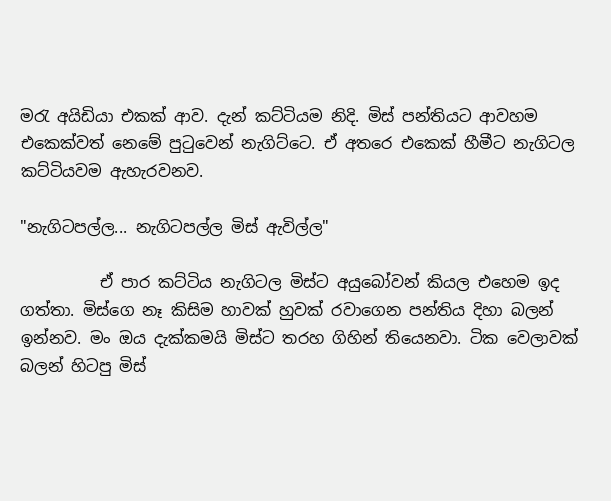මරැ අයිඩියා එකක් ආව. දැන් කට්ටියම නිදි. මිස් පන්තියට ආවහම එකෙක්වත් නෙමේ පුටුවෙන් නැගිට්ටෙ. ඒ අතරෙ එකෙක් හීමීට නැගිටල කට්ටියවම ඇහැරවනව.

"නැගිටපල්ල... නැගිටපල්ල මිස් ඇවිල්ල"

          ඒ පාර කට්ටිය නැගිටල මිස්ට අයුබෝවන් කියල එහෙම ඉද ගත්තා. මිස්ගෙ නෑ කිසිම හාවක් හුවක් රවාගෙන පන්තිය දිහා බලන් ඉන්නව. මං ඔය දැක්කමයි මිස්ට තරහ ගිහින් තියෙනවා. ටික වෙලාවක් බලන් හිටපු මිස්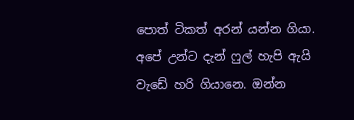පොත් ටිකත් අරන් යන්න ගියා. අපේ උන්ට දැන් ෆුල් හැපි ඇයි වැඩේ හරි ගියානෙ. ඔන්න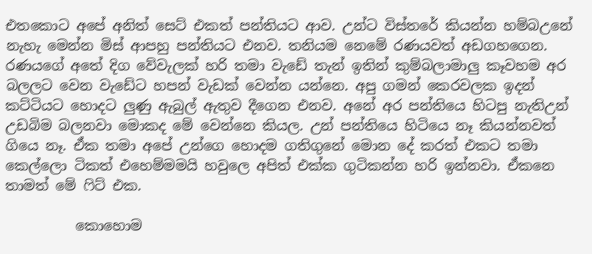එතකොට අපේ අනිත් සෙට් එකත් පන්තියට ආව. උන්ට විස්තරේ කියන්න හම්බඋනේ නැහැ මෙන්න මිස් ආපහු පන්තියට එනව. තනියම නෙමේ රණයවත් අඩගහගෙන. රණයගේ අතේ දිග වේවැලක් හරි තමා වැඩේ තැන් ඉතින් කුම්බලාමාලු කෑවහම අර බලලට වෙන වැඩේට හපන් වැඩක් වෙන්න යන්නෙ. අපු ගමන් කෙරවලක ඉදන් කට්ටියට හොදට ලුණු ඇබුල් ඇතුව දීගෙන එනව. අනේ අර පන්තියෙ හිටපු නැතිඋන් උඩබිම බලනවා මොකද මේ වෙන්නෙ කියල. උන් පන්තියෙ හිටියෙ නෑ කියන්නවත් ගියෙ නෑ. ඒක තමා අපේ උන්ගෙ හොදම ගතිගුනේ මොන දේ කරත් එකට තමා කෙල්ලො ටිකත් එහෙම්මමයි හවුලෙ අපිත් එක්ක ගුටිකන්න හරි ඉන්නවා. ඒකනෙ තාමත් මේ ෆිට් එක.

          කොහොම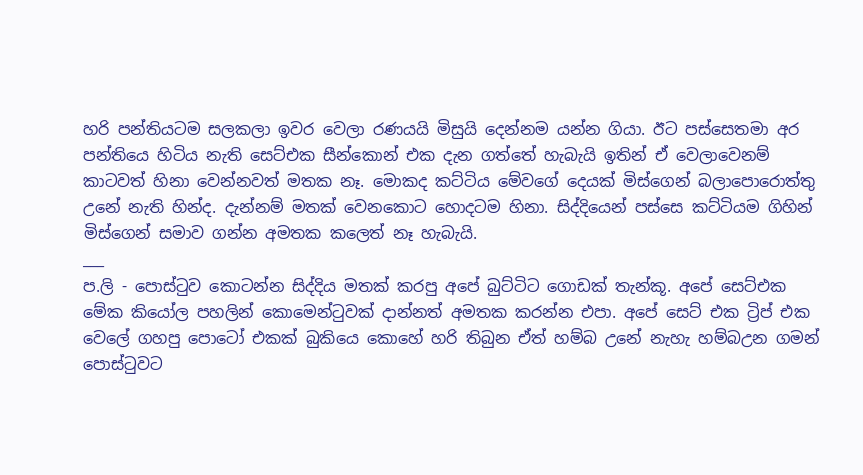හරි පන්තියටම සලකලා ඉවර වෙලා රණයයි මිසුයි දෙන්නම යන්න ගියා. ඊට පස්සෙතමා අර පන්තියෙ හිටිය නැති සෙට්එක සීන්කොන් එක දැන ගත්තේ හැබැයි ඉතින් ඒ වෙලාවෙනම් කාටවත් හිනා වෙන්නවත් මතක නෑ. මොකද කට්ටිය මේවගේ දෙයක් මිස්ගෙන් බලාපොරොත්තු උනේ නැති හින්ද. දැන්නම් මතක් වෙනකොට හොදටම හිනා. සිද්දියෙන් පස්සෙ කට්ටියම ගිහින් මිස්ගෙන් සමාව ගන්න අමතක කලෙත් නෑ හැබැයි.
___
ප.ලි - පොස්ටුව කොටන්න සිද්දිය මතක් කරපු අපේ බුට්ටිට ගොඩක් තැන්කූ. අපේ සෙට්එක මේක කියෝල පහලින් කොමෙන්ටුවක් දාන්නත් අමතක කරන්න එපා. අපේ සෙට් එක ට්‍රිප් එක වෙලේ ගහපු පොටෝ එකක් බුකියෙ කොහේ හරි තිබුන ඒත් හම්බ උනේ නැහැ හම්බඋන ගමන් පොස්ටුවට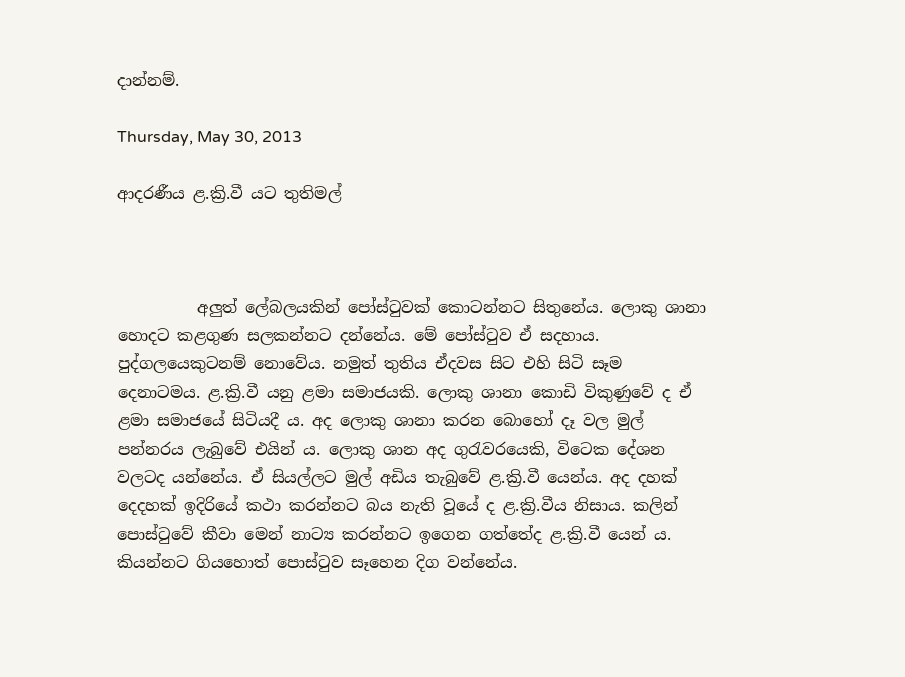දාන්නම්.

Thursday, May 30, 2013

ආදරණීය ළ.ක්‍රි.වී යට තුතිමල්



          අලුත් ලේබලයකින් පෝස්ටුවක් කොටන්නට සිතුනේය. ලොකු ශානා හොදට කළගුණ සලකන්නට දන්නේය. මේ පෝස්ටුව ඒ සදහාය. පුද්ගලයෙකුටනම් නොවේය. නමුත් තුතිය ඒදවස සිට එහි සිටි සෑම දෙනාටමය. ළ.ක්‍රි.වී යනු ළමා සමාජයකි. ලොකු ශානා කොඩි විකුණුවේ ද ඒ ළමා සමාජයේ සිටියදී ය. අද ලොකු ශානා කරන බොහෝ දෑ වල මුල් පන්නරය ලැබුවේ එයින් ය. ලොකු ශාන අද ගුරැවරයෙකි, විටෙක දේශන වලටද යන්නේය. ඒ සියල්ලට මුල් අඩිය තැබුවේ ළ.ක්‍රි.වී යෙන්ය. අද දහක් දෙදහක් ඉදිරියේ කථා කරන්නට බය නැති වූයේ ද ළ.ක්‍රි.වීය නිසාය. කලින් පොස්ටුවේ කීවා මෙන් නාට්‍ය කරන්නට ඉගෙන ගත්තේද ළ.ක්‍රි.වී යෙන් ය. කියන්නට ගියහොත් පොස්ටුව සෑහෙන දිග වන්නේය.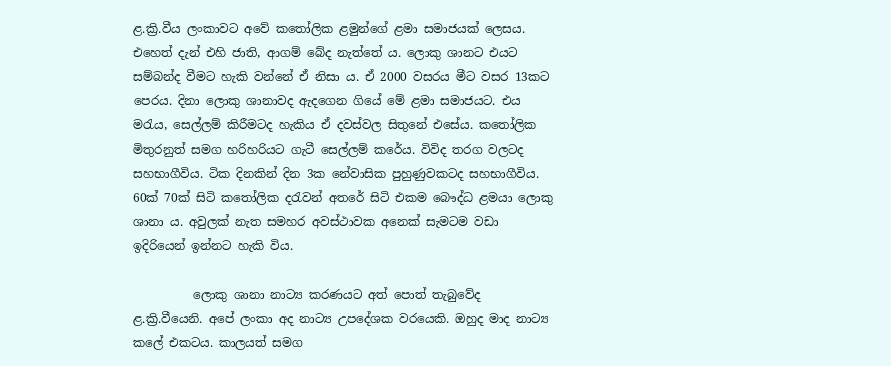ළ.ක්‍රි.වීය ලංකාවට අවේ කතෝලික ළමුන්ගේ ළමා සමාජයක් ලෙසය. එහෙත් දැන් එහි ජාති, ආගම් බේද නැත්තේ ය. ලොකු ශානට එයට සම්බන්ද වීමට හැකි වන්නේ ඒ නිසා ය. ඒ 2000 වසරය මීට වසර 13කට පෙරය. දිනා ලොකු ශානාවද ඇදගෙන ගියේ මේ ළමා සමාජයට. එය මරැය, සෙල්ලම් කිරීමටද හැකිය ඒ දවස්වල සිතුනේ එසේය. කතෝලික මිතුරනුත් සමග හරිහරියට ගැටී සෙල්ලම් කරේය. විවිද තරග වලටද සහභාගීවිය. ටික දිනකින් දින 3ක නේවාසික පුහුණුවකටද සහභාගීවිය. 60ක් 70ක් සිටි කතෝලික දරැවන් අතරේ සිටි එකම බෞද්ධ ළමයා ලොකු ශානා ය. අවුලක් නැත සමහර අවස්ථාවක අනෙක් සැමටම වඩා ඉදිරියෙන් ඉන්නට හැකි විය.

          ලොකු ශානා නාට්‍ය කරණයට අත් පොත් තැබුවේද ළ.ක්‍රි.වීයෙනි. අපේ ලංකා අද නාට්‍ය උපදේශක වරයෙකි. ඔහුද මාද නාට්‍ය කලේ එකටය. කාලයත් සමග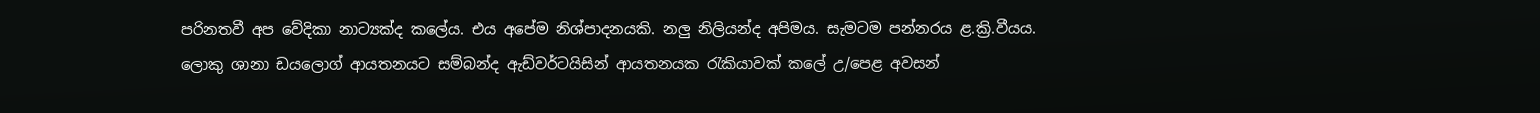පරිනතවී අප වේදිකා නාට්‍යක්ද කලේය. එය අපේම නිශ්පාදනයකි. නලු නිලියන්ද අපිමය. සැමටම පන්නරය ළ.ක්‍රි.වීයය. ලොකු ශානා ඩයලොග් ආයතනයට සම්බන්ද ඇඩ්වර්ටයිසින් ආයතනයක රැකියාවක් කලේ උ/පෙළ අවසන්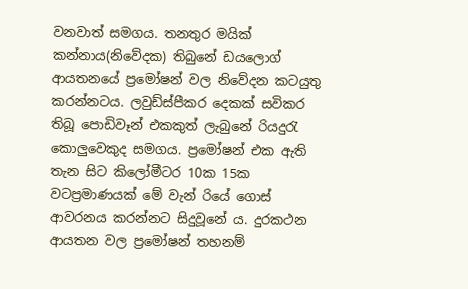වනවාත් සමගය. තනතුර මයික් කන්නාය(නිවේදක) තිබුනේ ඩයලොග් ආයතනයේ ප්‍රමෝෂන් වල නිවේදන කටයුතු කරන්නටය. ලවුඩ්ස්පීකර දෙකක් සවිකර තිබූ පොඩිවෑන් එකකුත් ලැබුනේ රියදුරැ කොලුවෙකුද සමගය. ප්‍රමෝෂන් එක ඇති තැන සිට කිලෝමීටර 10ක 15ක වටප්‍රමාණයක් මේ වැන් රියේ ගොස් ආවරනය කරන්නට සිදුවූනේ ය. දුරකථන ආයතන වල ප්‍රමෝෂන් තහනම්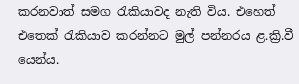කරනවාත් සමග රැකියාවද නැති විය. එහෙත් එතෙක් රැකියාව කරන්නට මුල් පන්නරය ළ.ක්‍රි.වී යෙන්ය.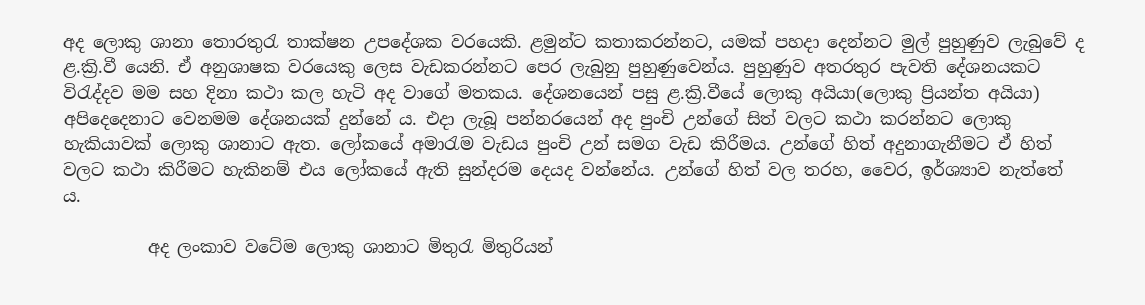අද ලොකු ශානා තොරතුරැ තාක්ෂන උපදේශක වරයෙකි. ළමුන්ට කතාකරන්නට, යමක් පහදා දෙන්නට මුල් පුහුණුව ලැබුවේ ද ළ.ක්‍රි.වී යෙනි. ඒ අනුශාෂක වරයෙකු ලෙස වැඩකරන්නට පෙර ලැබුනු පුහුණුවෙන්ය. පුහුණුව අතරතුර පැවති දේශනයකට විරැද්දව මම සහ දිනා කථා කල හැටි අද වාගේ මතකය. දේශනයෙන් පසු ළ.ක්‍රි.වීයේ ලොකු අයියා(ලොකු ප්‍රියන්ත අයියා) අපිදෙදෙනාට වෙනමම දේශනයක් දුන්නේ ය. එදා ලැබූ පන්නරයෙන් අද පුංචි උන්ගේ සිත් වලට කථා කරන්නට ලොකු හැකියාවක් ලොකු ශානාට ඇත. ලෝකයේ අමාරැම වැඩය පුංචි උන් සමග වැඩ කිරීමය. උන්ගේ හිත් අදුනාගැනීමට ඒ හිත් වලට කථා කිරීමට හැකිනම් එය ලෝකයේ ඇති සුන්දරම දෙයද වන්නේය. උන්ගේ හිත් වල තරහ, වෛර, ඉර්ශ්‍යාව නැත්තේ ය.

          අද ලංකාව වටේම ලොකු ශානාට මිතුරැ මිතුරියන්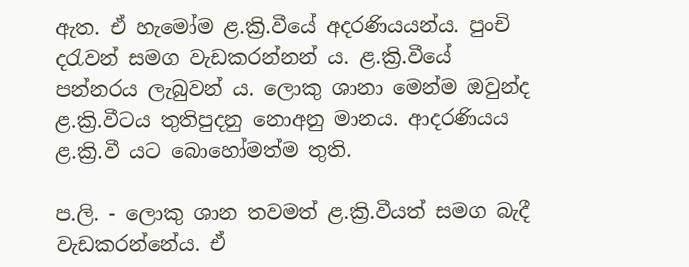ඇත. ඒ හැමෝම ළ.ක්‍රි.වීයේ අදරණියයන්ය. පුංචි දරැවන් සමග වැඩකරන්නන් ය. ළ.ක්‍රි.වීයේ පන්නරය ලැබුවන් ය. ලොකු ශානා මෙන්ම ඔවුන්ද ළ.ක්‍රි.වීටය තුතිපුදනු නොඅනු මානය. ආදරණියය ළ.ක්‍රි.වී යට බොහෝමත්ම තුති.

ප.ලි. - ලොකු ශාන තවමත් ළ.ක්‍රි.වීයත් සමග බැදී වැඩකරන්නේය. ඒ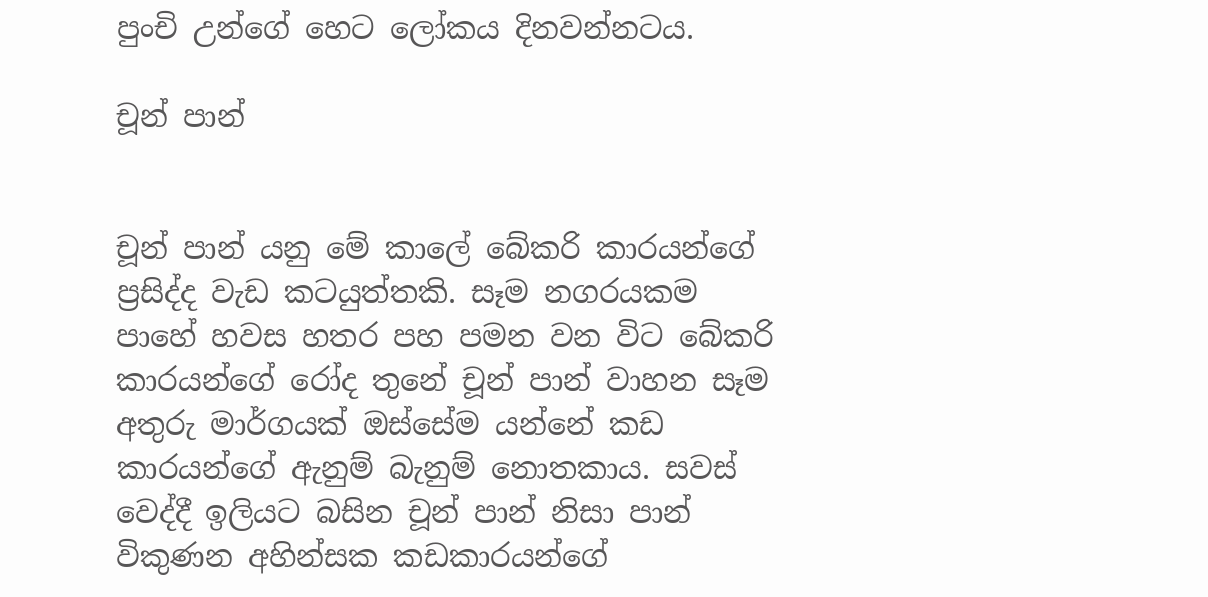පුංචි උන්ගේ හෙට ලෝකය දිනවන්නටය.

චූන් පාන්


චූන් පාන් යනු මේ කාලේ බේකරි කාරයන්ගේ ප්‍රසිද්ද වැඩ කටයුත්තකි. සෑම නගරයකම පාහේ හවස හතර පහ පමන වන විට බේකරි කාරයන්ගේ රෝද තුනේ චූන් පාන් වාහන සෑම අතුරු මාර්ගයක් ඔස්සේම යන්නේ කඩ කාරයන්ගේ ඇනුම් බැනුම් නොතකාය. සවස් වෙද්දී ඉලියට බසින චූන් පාන් නිසා පාන් විකුණන අහින්සක කඩකාරයන්ගේ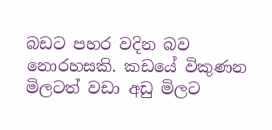බඩට පහර වදින බව නොරහසකි. කඩයේ විකුණන මිලටත් වඩා අඩු මිලට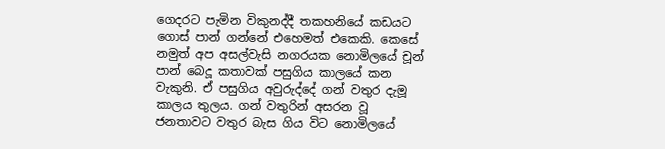ගෙදරට පැමින විකුනද්දී තකහනියේ කඩයට ගොස් පාන් ගන්නේ එහෙමත් එකෙකි. කෙසේ නමුත් අප අසල්වැසි නගරයක නොමිලයේ චූන් පාන් බෙදූ කතාවක් පසුගිය කාලයේ කන වැකුනි. ඒ පසුගිය අවුරුද්දේ ගන් වතුර දැමූ කාලය තුලය. ගන් වතුරින් අසරන වූ ජනතාවට වතුර බැස ගිය විට නොමිලයේ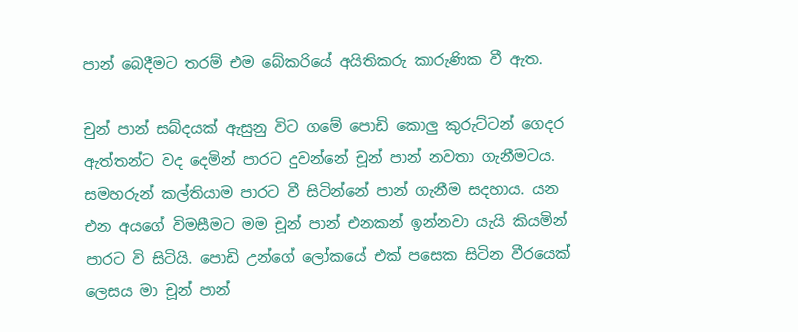පාන් බෙදීමට තරම් එම බේකරියේ අයිතිකරු කාරුණික වී ඇත.

චුන් පාන් සබ්දයක් ඇසුනු විට ගමේ පොඩි කොලු කුරුට්ටන් ගෙදර ඇත්තන්ට වද දෙමින් පාරට දුවන්නේ චූන් පාන් නවතා ගැනීමටය. සමහරුන් කල්තියාම පාරට වී සිටින්නේ පාන් ගැනීම සදහාය. යන එන අයගේ විමසීමට මම චූන් පාන් එනකන් ඉන්නවා යැයි කියමින් පාරට වි සිටියි. පොඩි උන්ගේ ලෝකයේ එක් පසෙක සිටින වීරයෙක් ලෙසය මා චූන් පාන්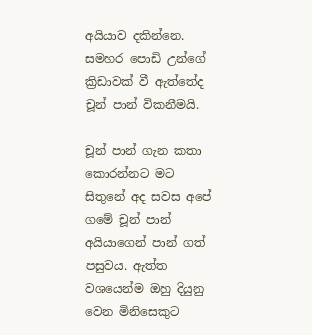අයියාව දකින්නෙ. සමහර පොඩි උන්ගේ ක්‍රිඩාවක් වී ඇත්තේද චූන් පාන් විකනීමයි.

චූන් පාන් ගැන කතා කොරන්නට මට සිතුනේ අද සවස අපේ ගමේ චූන් පාන් අයියාගෙන් පාන් ගත් පසුවය. ඇත්ත වශයෙන්ම ඔහු දියුනු වෙන මිනිසෙකුට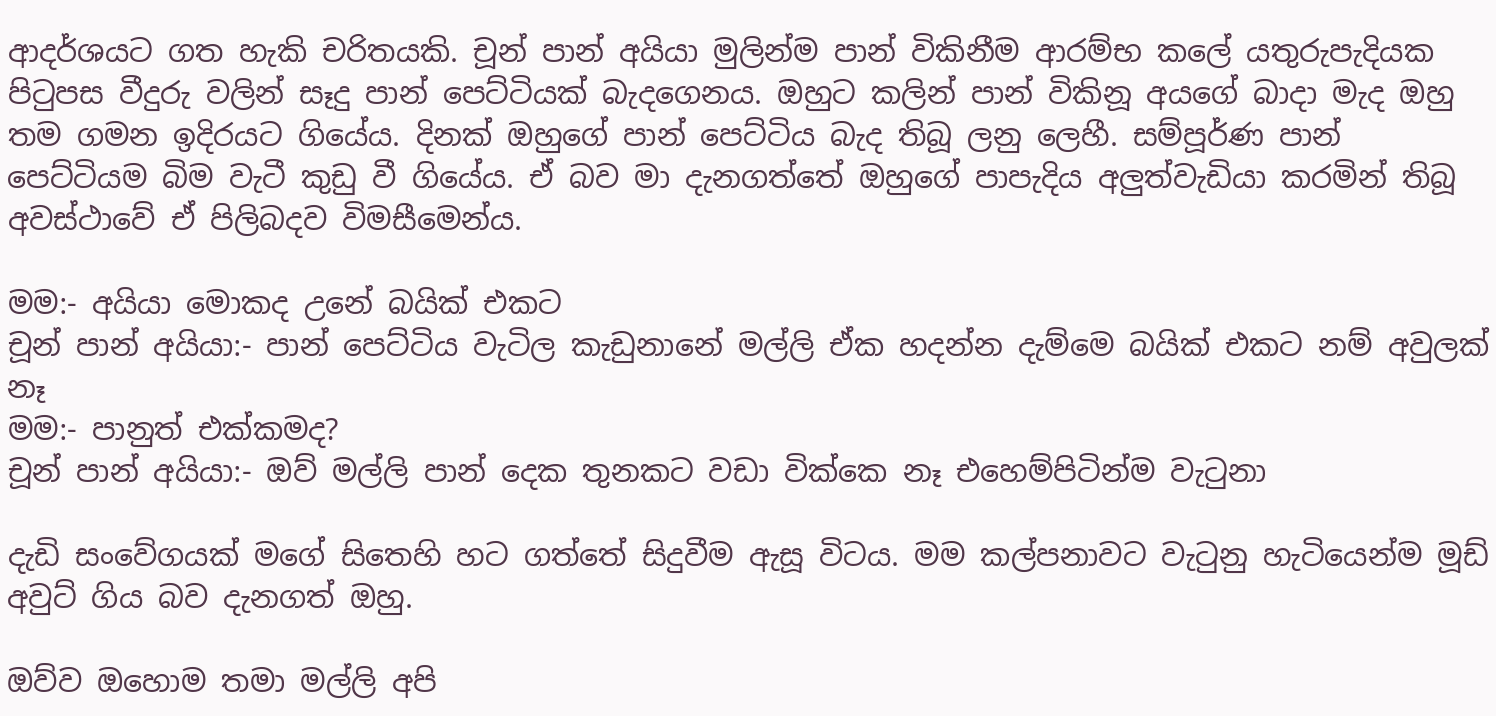ආදර්ශයට ගත හැකි චරිතයකි. චූන් පාන් අයියා මුලින්ම පාන් විකිනීම ආරම්භ කලේ යතුරුපැදියක පිටුපස වීදුරු වලින් සෑදු පාන් පෙට්ටියක් බැදගෙනය. ඔහුට කලින් පාන් විකිනූ අයගේ බාදා මැද ඔහු තම ගමන ඉදිරයට ගියේය. දිනක් ඔහුගේ පාන් පෙට්ටිය බැද තිබූ ලනු ලෙහී. සම්පූර්ණ පාන් පෙට්ටියම බිම වැටී කුඩු වී ගියේය. ඒ බව මා දැනගත්තේ ඔහුගේ පාපැදිය අලුත්වැඩියා කරමින් තිබූ අවස්ථාවේ ඒ පිලිබදව විමසීමෙන්ය.

මම:- අයියා මොකද උනේ බයික් එකට
චූන් පාන් අයියා:- පාන් පෙට්ටිය වැටිල කැඩුනානේ මල්ලි ඒක හදන්න දැම්මෙ බයික් එකට නම් අවුලක් නෑ
මම:- පානුත් එක්කමද?
චූන් පාන් අයියා:- ඔව් මල්ලි පාන් දෙක තුනකට වඩා වික්කෙ නෑ එහෙම්පිටින්ම වැටුනා

දැඩි සංවේගයක් මගේ සිතෙහි හට ගත්තේ සිදුවීම ඇසූ විටය. මම කල්පනාවට වැටුනු හැටියෙන්ම මූඩ් අවුට් ගිය බව දැනගත් ඔහු.

ඔව්ව ඔහොම තමා මල්ලි අපි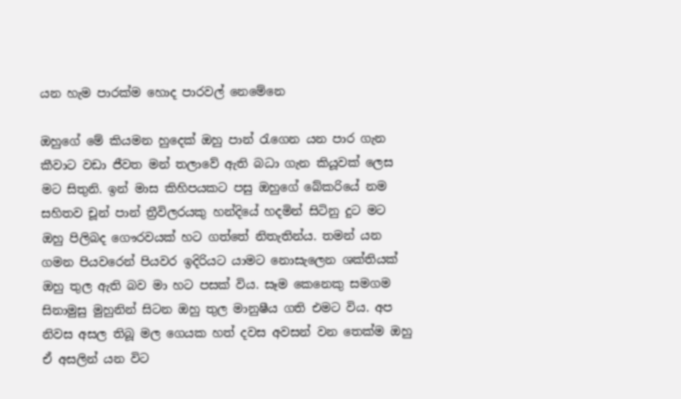යන හැම පාරක්ම හොද පාරවල් නෙමේනෙ

ඔහුගේ මේ කියමන හුදෙක් ඔහු පාන් රැගෙන යන පාර ගැන කීවාට වඩා ජීවත මන් තලාවේ ඇති බධා ගැන කියූවක් ලෙස මට සිතුනි. ඉන් මාස කිහිපයකට පසු ඔහුගේ බේකරියේ නම සහිතව චූන් පාන් ත්‍රීවිලරයකු හන්දියේ හදමින් සිටිනු දුට මට ඔහු පිලිබද ‍ගෞරවයක් හට ගත්තේ නිතැතින්ය. තමන් යන ගමන පියවරෙන් පියවර ඉදිරියට යාමට නොසැලෙන ශක්තියක් ඔහු තුල ඇති බව මා හට පසක් විය. සෑම කෙනෙකු සමගම සිනාමුසු මුහුනින් සිටන ඔහු තුල මානුෂීය ගති එමට විය. අප නිවස අසල තිබූ මල ගෙයක හත් දවස අවසන් වන තෙක්ම ඔහු ඒ අසලින් යන විට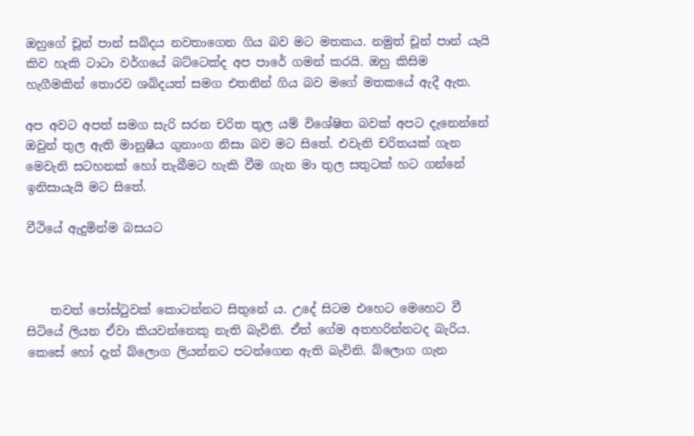ඔහුගේ චූන් පාන් සබ්දය නවතාගෙන ගිය බව මට මතකය. නමුත් චූන් පාන් යැයි කිව හැකි ටාටා වර්ගයේ බට්ටෙක්ද අප පාරේ ගමන් කරයි. ඔහු කිසිම හැගීමකින් තොරව ශබ්දයත් සමග එතනින් ගිය බව මගේ මතකයේ ඇදී ඇත.

අප අවට අපත් සමග සැරි සරන චරිත තුල යම් විශේෂිත බවක් අපට දැනෙන්නේ ඔවුන් තුල ඇති මානුෂීය ගුනාංග නිසා බව මට සිතේ. එවැනි චරිතයක් ගැන මෙවැනි සටහනක් හෝ තැබීමට හැකි වීම ගැන මා තුල සතුටක් හට ගන්නේ ඉනිසායැයි මට සිතේ.

වීථියේ ඇදුමින්ම බසයට



    තවත් පෝස්ටුවක් කොටන්නට සිතුනේ ය. උදේ සිටම එහෙට මෙහෙට වී සිටියේ ලියන ඒවා කියවන්නෙකු නැති බැවිනි. ඒත් ගේම අතහරින්නටද බැරිය. කෙසේ හෝ දැන් බ්ලොග ලියන්නට පටන්ගෙන ඇති බැවිනි. බ්ලොග ගැන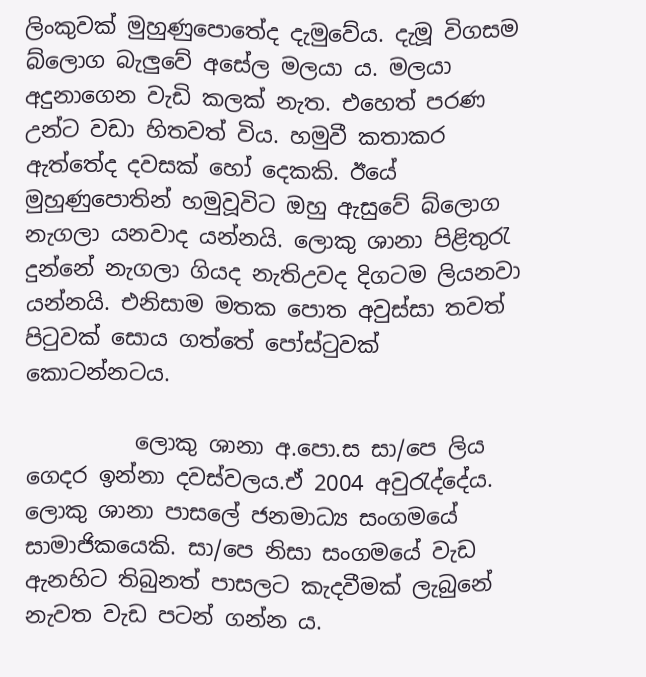ලිංකුවක් මුහුණුපොතේද දැමුවේය. දැමූ විගසම බ්ලොග බැලුවේ අසේල මලයා ය. මලයා අදුනාගෙන වැඩි කලක් නැත. එහෙත් පරණ උන්ට වඩා හිතවත් විය. හමුවී කතාකර ඇත්තේද දවසක් හෝ දෙකකි. ඊයේ මුහුණුපොතින් හමුවූවිට ඔහු ඇසුවේ බ්ලොග නැගලා යනවාද යන්නයි. ලොකු ශානා පිළිතුරැ දුන්නේ නැගලා ගියද නැතිඋවද දිගටම ලියනවා යන්නයි. එනිසාම මතක පොත අවුස්සා තවත් පිටුවක් සොය ගත්තේ පෝස්ටුවක් කොටන්නටය.

          ලොකු ශානා අ.පො.ස සා/පෙ ලිය ගෙදර ඉන්නා දවස්වලය.ඒ 2004 අවුරැද්දේය. ලොකු ශානා පාසලේ ජනමාධ්‍ය සංගමයේ සාමාජිකයෙකි. සා/පෙ නිසා සංගමයේ වැඩ ඇනහිට තිබුනත් පාසලට කැදවීමක් ලැබුනේ නැවත වැඩ පටන් ගන්න ය.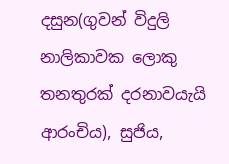දසුන(ගුවන් විදුලි නාලිකාවක ලොකු තනතුරක් දරනාවයැයි ආරංචිය), සුජිය,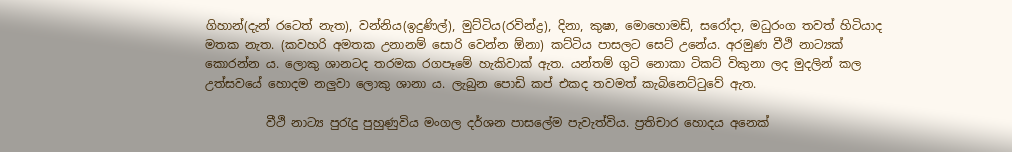ගිහාන්(දැන් රටෙත් නැත), වන්නිය(ඉදුණිල්), මුට්ටිය(රවින්ද්‍ර), දිනා, කුෂා, මොහොමඩ්, සරෝදා, මධුරංග තවත් හිටියාද මතක නැත. (කවහරි අමතක උනානම් සොරි වෙන්න ඕනා) කට්ටිය පාසලට සෙට් උනේය. අරමුණ වීථි නාට්‍යක් කොරන්න ය. ලොකු ශානටද තරමක රගපෑමේ හැකිවාක් ඇත. යන්තම් ගුටි නොකා ටිකට් විකුනා ලද මුදලින් කල උත්සවයේ හොදම නලුවා ලොකු ශානා ය. ලැබුන පොඩි කප් එකද තවමත් කැබිනෙට්ටුවේ ඇත.

          වීථි නාට්‍ය පුරැදු පුහුණුවිය මංගල දර්ශන පාසලේම පැවැත්විය. ප්‍රතිචාර හොදය අනෙක්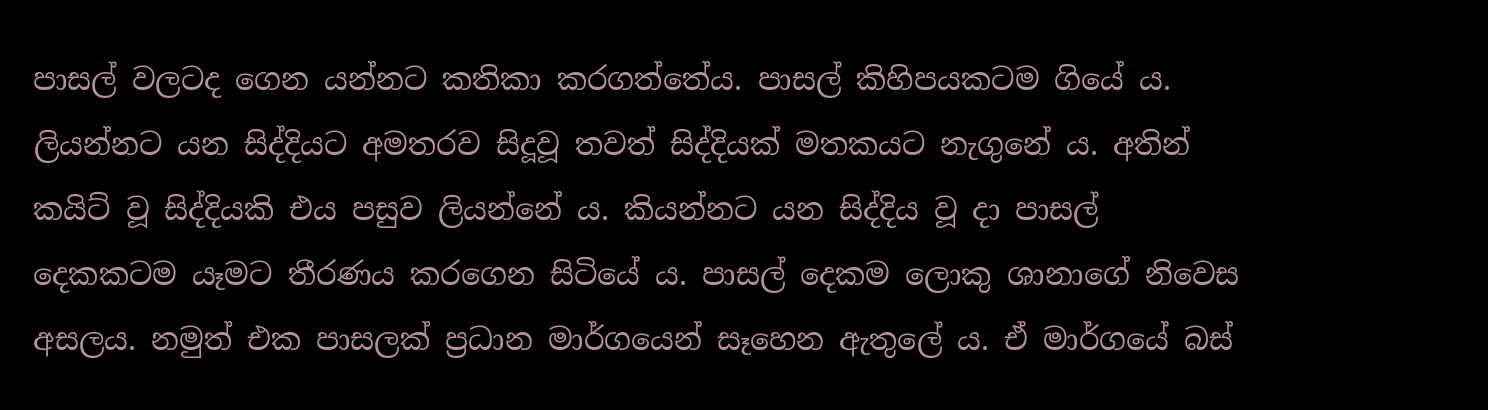පාසල් වලටද ගෙන යන්නට කතිකා කරගත්තේය. පාසල් කිහිපයකටම ගියේ ය. ලියන්නට යන සිද්දියට අමතරව සිදූවූ තවත් සිද්දියක් මතකයට නැගුනේ ය. අතින් කයිට් වූ සිද්දියකි එය පසුව ලියන්නේ ය. කියන්නට යන සිද්දිය වූ දා පාසල් දෙකකටම යෑමට තීරණය කරගෙන සිටියේ ය. පාසල් දෙකම ලොකු ශානාගේ නිවෙස අසලය. නමුත් එක පාසලක් ප්‍රධාන මාර්ගයෙන් සෑහෙන ඇතුලේ ය. ඒ මාර්ගයේ බස්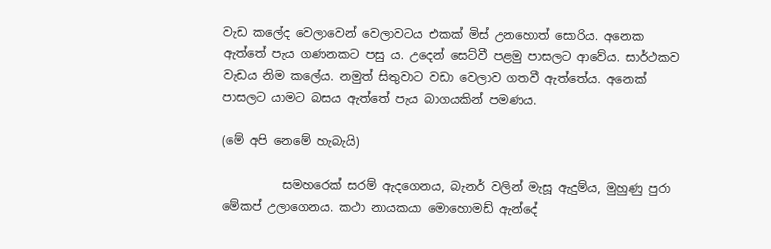වැඩ කලේද වෙලාවෙන් වෙලාවටය එකක් මිස් උනහොත් සොරිය. අනෙක ඇත්තේ පැය ගණනකට පසු ය. උදෙන් සෙට්වී පළමු පාසලට ආවේය. සාර්ථකව වැඩය නිම කලේය. නමුත් සිතුවාට වඩා වෙලාව ගතවී ඇත්තේය. අනෙක් පාසලට යාමට බසය ඇත්තේ පැය බාගයකින් පමණය.

(මේ අපි නෙමේ හැබැයි)

          සමහරෙක් සරම් ඇදගෙනය, බැනර් වලින් මැසූ ඇදුම්ය, මුහුණු පුරා මේකප් උලාගෙනය. කථා නායකයා මොහොමඩ් ඇන්දේ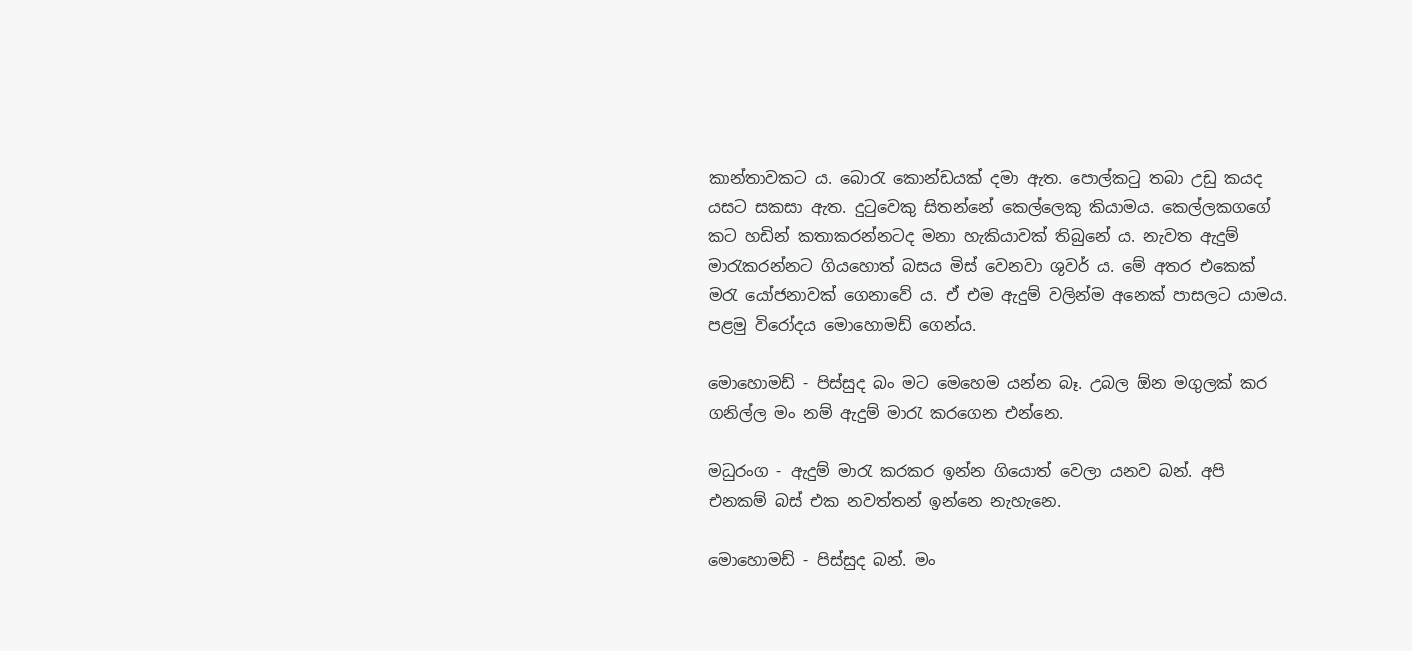කාන්තාවකට ය. බොරැ කොන්ඩයක් දමා ඇත. පොල්කටු තබා උඩු කයද යසට සකසා ඇත. දුටුවෙකු සිතන්නේ කෙල්ලෙකු කියාමය. කෙල්ලකගගේ කට හඩින් කතාකරන්නටද මනා හැකියාවක් තිබුනේ ය. නැවත ඇදුම් මාරැකරන්නට ගියහොත් බසය මිස් වෙනවා ශුවර් ය. මේ අතර එකෙක් මරැ යෝජනාවක් ගෙනාවේ ය. ඒ එම ඇදුම් වලින්ම අනෙක් පාසලට යාමය. පළමු විරෝදය මොහොමඩ් ගෙන්ය.

මොහොමඩ් - පිස්සුද බං මට මෙහෙම යන්න බෑ. උබල ඕන මගුලක් කර ගනිල්ල මං නම් ඇදුම් මාරැ කරගෙන එන්නෙ.

මධුරංග - ඇදුම් මාරැ කරකර ඉන්න ගියොත් වෙලා යනව බන්. අපි එනකම් බස් එක නවත්තන් ඉන්නෙ නැහැනෙ.

මොහොමඩ් - පිස්සුද බන්. මං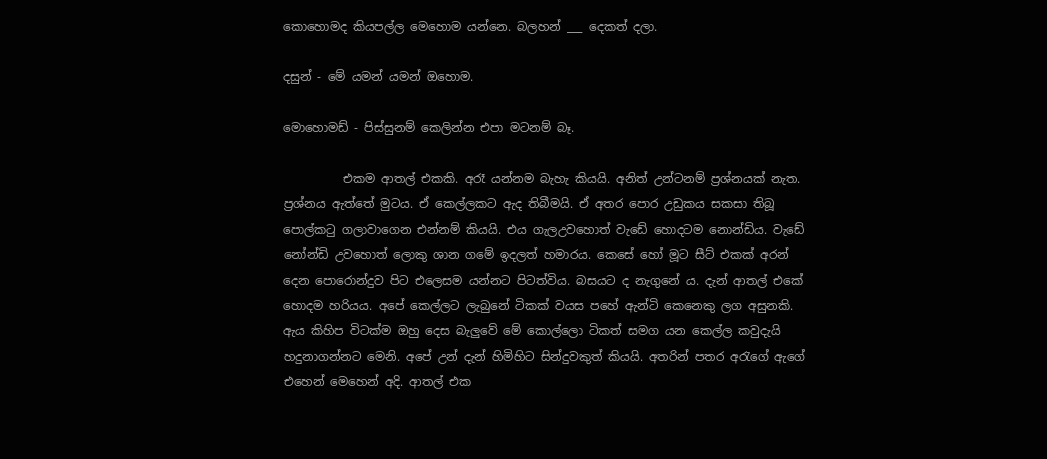කොහොමද කියපල්ල මෙහොම යන්නෙ. බලහන් ___ දෙකත් දලා.

දසුන් - මේ යමන් යමන් ඔහොම.

මොහොමඩ් - පිස්සුනම් කෙලින්න එපා මටනම් බෑ.

          එකම ආතල් එකකි. අරෑ යන්නම බැහැ කියයි. අනිත් උන්ටනම් ප්‍රශ්නයක් නැත. ප්‍රශ්නය ඇත්තේ මුටය. ඒ කෙල්ලකට ඇද තිබීමයි. ඒ අතර පොර උඩුකය සකසා තිබූ පොල්කටු ගලාවාගෙන එන්නම් කියයි. එය ගැලඋවහොත් වැඩේ හොදටම නොන්ඩිය. වැඩේ නෝන්ඩි උවහොත් ලොකු ශාන ගමේ ඉදලත් හමාරය. කෙසේ හෝ මූට සීට් එකක් අරන් දෙන පොරොන්දුව පිට එලෙසම යන්නට පිටත්විය. බසයට ද නැගුනේ ය. දැන් ආතල් එකේ හොදම හරියය. අපේ කෙල්ලට ලැබුනේ ටිකක් වයස පහේ ඇන්ටි කෙනෙකු ලග අසුනකි. ඇය කිහිප විටක්ම ඔහු දෙස බැලුවේ මේ කොල්ලො ටිකත් සමග යන කෙල්ල කවුදැයි හදුනාගන්නට මෙනි. අපේ උන් දැන් හිමිහිට සින්දුවකුත් කියයි. අතරින් පතර අරැගේ ඇගේ එහෙන් මෙහෙන් අදි. ආතල් එක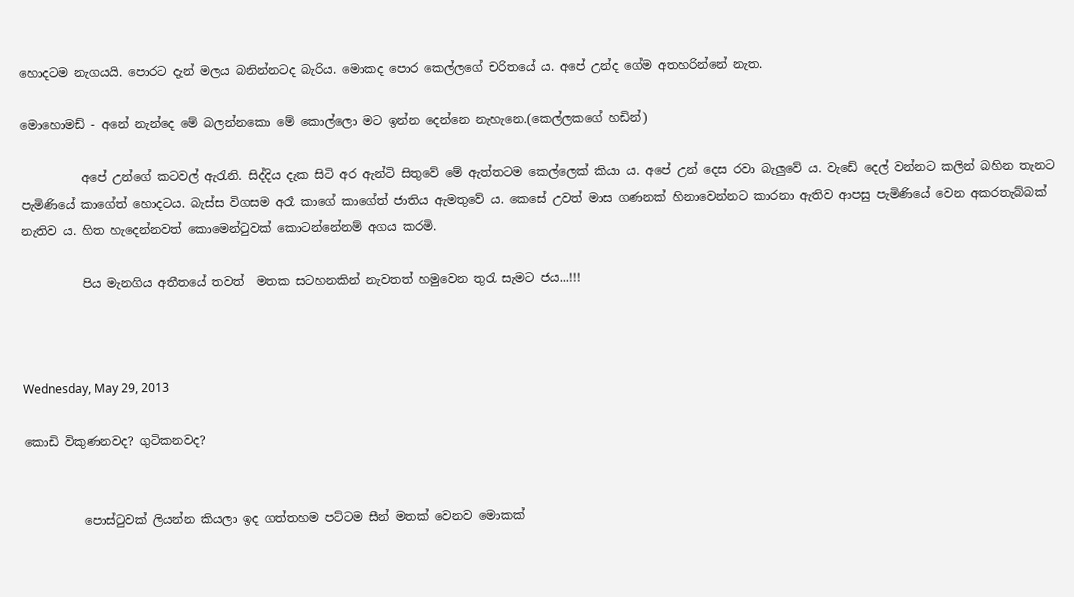හොදටම නැගයයි. පොරට දැන් මලය බනින්නටද බැරිය. මොකද පොර කෙල්ලගේ චරිතයේ ය. අපේ උන්ද ගේම අතහරින්නේ නැත.

මොහොමඩ් - අනේ නැන්දෙ මේ බලන්නකො මේ කොල්ලො මට ඉන්න දෙන්නෙ නැහැනෙ.(කෙල්ලකගේ හඩින්)

          අපේ උන්ගේ කටවල් ඇරැනි. සිද්දිය දැක සිටි අර ඇන්ටි සිතුවේ මේ ඇත්තටම කෙල්ලෙක් කියා ය. අපේ උන් දෙස රවා බැලුවේ ය. වැඩේ දෙල් වන්නට කලින් බහින තැනට පැමිණියේ කාගේත් හොදටය. බැස්ස විගසම අරෑ කාගේ කාගේත් ජාතිය ඇමතුවේ ය. කෙසේ උවත් මාස ගණනක් හිනාවෙන්නට කාරනා ඇතිව ආපසු පැමිණියේ වෙන අකරතැබ්බක් නැතිව ය. හිත හැදෙන්නවත් කොමෙන්ටුවක් කොටන්නේනම් අගය කරමි.

          පිය මැනගිය අතීතයේ තවත්  මතක සටහනකින් නැවතත් හමුවෙන තුරැ සැමට ජය...!!!



Wednesday, May 29, 2013

කොඩි විකුණනවද? ගුටිකනවද?


          පොස්ටුවක් ලියන්න කියලා ඉද ගත්තහම පට්ටම සීන් මතක් වෙනව මොකක්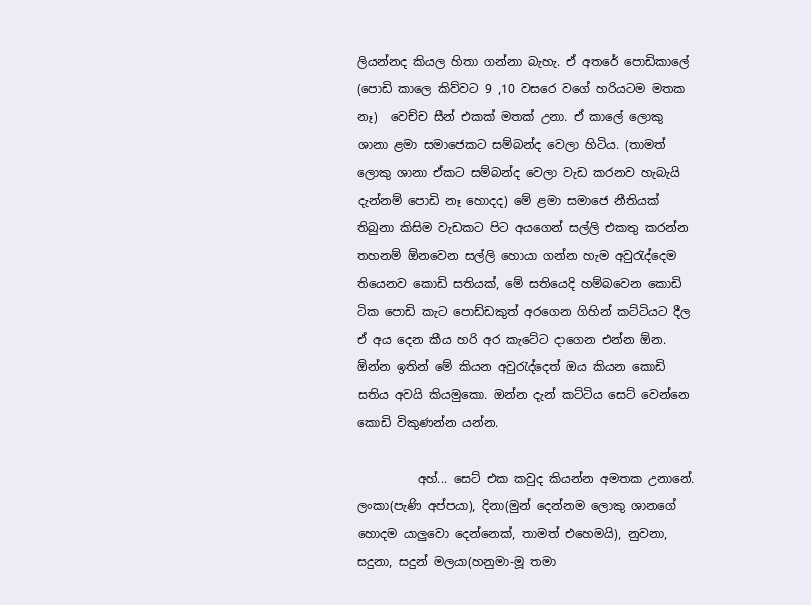ලියන්නද කියල හිතා ගන්නා බැහැ. ඒ අතරේ පොඩිකාලේ (පොඩි කාලෙ කිව්වට 9 ,10 වසරෙ වගේ හරියටම මතක නෑ)  වෙච්ච සීන් එකක් මතක් උනා. ඒ කාලේ ලොකු ශානා ළමා සමාජෙකට සම්බන්ද වෙලා හිටිය. (තාමත් ලොකු ශානා ඒකට සම්බන්ද වෙලා වැඩ කරනව හැබැයි දැන්නම් පොඩි නෑ හොදද) මේ ළමා සමාජෙ නීතියක් තිබුනා කිසිම වැඩකට පිට අයගෙන් සල්ලි එකතු කරන්න තහනම් ඕනවෙන සල්ලි හොයා ගන්න හැම අවුරැද්දෙම තියෙනව කොඩි සතියක්, මේ සතියෙදි හම්බවෙන කොඩි ටික පොඩි කැට පොඩ්ඩකුත් අරගෙන ගිහින් කට්ටියට දීල ඒ අය දෙන කීය හරි අර කැටේට දාගෙන එන්න ඕන. ඕන්න ඉතින් මේ කියන අවුරැද්දෙත් ඔය කියන කොඩි සතිය අවයි කියමුකො. ඔන්න දැන් කට්ටිය සෙට් වෙන්නෙ කොඩි විකුණන්න යන්න.

          අහ්... සෙට් එක කවුද කියන්න අමතක උනානේ. ලංකා(පැණි අප්පයා), දිනා(මුන් දෙන්නම ලොකු ශානගේ හොදම යාලුවො දෙන්නෙක්, තාමත් එහෙමයි), නුවනා, සදුනා, සදුන් මලයා(හනුමා-මූ තමා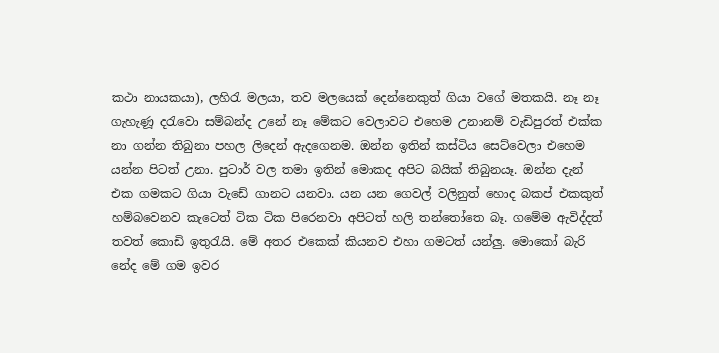කථා නායකයා), ලහිරැ මලයා, තව මලයෙක් දෙන්නෙකුත් ගියා වගේ මතකයි. නෑ නෑ ගැහැණූ දරැවො සම්බන්ද උනේ නෑ මේකට වෙලාවට එහෙම උනානම් වැඩිපුරත් එක්ක නා ගන්න තිබුනා පහල ලිදෙන් ඇදගෙනම. ඔන්න ඉතින් කස්ටිය සෙට්වෙලා එහෙම යන්න පිටත් උනා. පුටාර් වල තමා ඉතින් මොකද අපිට බයික් තිබුනයෑ. ඔන්න දැන් එක ගමකට ගියා වැඩේ ගානට යනවා. යන යන ගෙවල් වලිනුත් හොද බකප් එකකුත් හම්බවෙනව කැටෙත් ටික ටික පිරෙනවා අපිටත් හලි තන්තෝතෙ බෑ. ගමේම ඇවිද්දත් තවත් කොඩි ඉතුරැයි. මේ අතර එකෙක් කියනව එහා ගමටත් යන්ලු. මොකෝ බැරි නේද මේ ගම ඉවර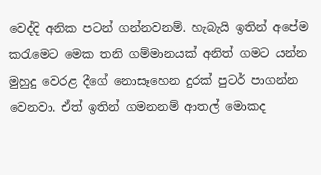වෙද්දි අනික පටන් ගන්නවනම්. හැබැයි ඉතින් අපේම කරැමෙට මෙක තනි ගම්මානයක් අනිත් ගමට යන්න මුහුදු වෙරළ දීගේ නොසෑහෙන දුරක් පුටර් පාගන්න වෙනවා. ඒත් ඉතින් ගමනනම් ආතල් මොකද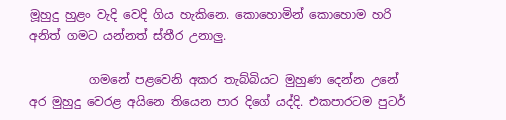මූහුදු හුළං වැදි වෙදි ගිය හැකිනෙ. කොහොමින් කොහොම හරි අනිත් ගමට යන්නත් ස්තීර උනාලු.

          ගමනේ පළවෙනි අකර තැබ්බියට මුහුණ දෙන්න උනේ අර මුහුදු වෙරළ අයිනෙ තියෙන පාර දිගේ යද්දි. එකපාරටම පුටර්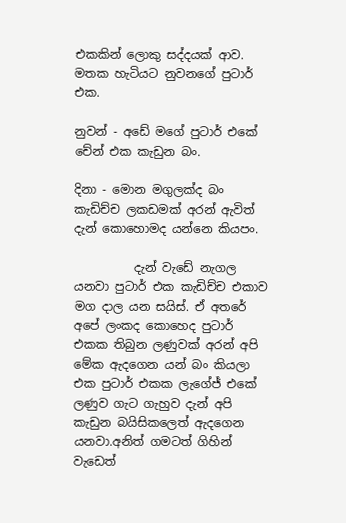එකකින් ලොකු සද්දයක් ආව. මතක හැටියට නුවනගේ පුටාර් එක.

නුවන් - අඩේ මගේ පුටාර් එකේ චේන් එක කැඩුන බං.

දිනා - මොන මගුලක්ද බං කැඩිච්ච ලකඩමක් අරන් ඇවිත් දැන් කොහොමද යන්නෙ කියපං.

          දැන් වැඩේ නැගල යනවා පුටාර් එක කැඩිච්ච එකාව මග දාල යන සයිස්. ඒ අතරේ අපේ ලංකද කොහෙද පුටාර් එකක තිබුන ලණුවක් අරන් අපි මේක ඇදගෙන යන් බං කියලා එක පුටාර් එකක ලැගේජ් එකේ ලණුව ගැට ගැහුව දැන් අපි කැඩුන බයිසිකලෙත් ඇදගෙන යනවා.අනිත් ගමටත් ගිහින් වැඩෙත්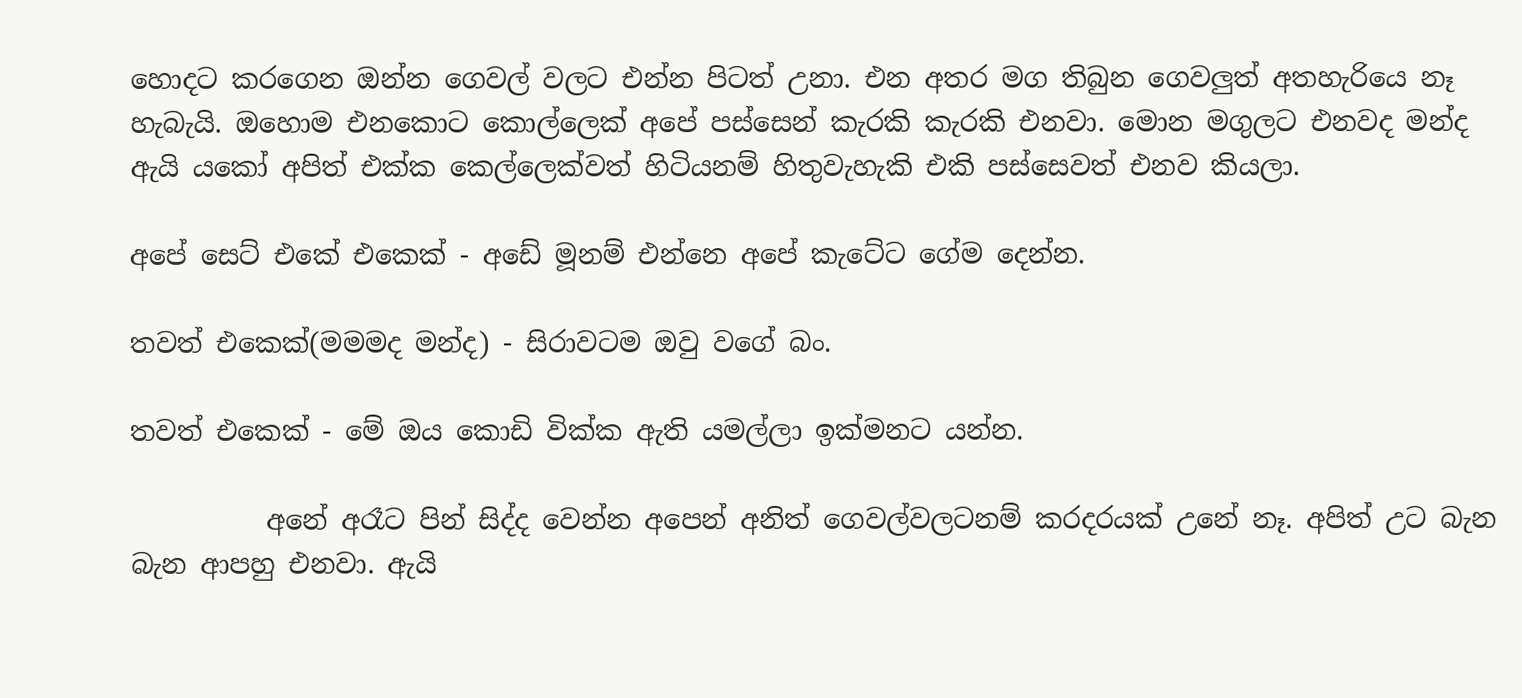හොදට කරගෙන ඔන්න ගෙවල් වලට එන්න පිටත් උනා. එන අතර මග තිබුන ගෙවලුත් අතහැරියෙ නෑ හැබැයි. ඔහොම එනකොට කොල්ලෙක් අපේ පස්සෙන් කැරකි කැරකි එනවා. මොන මගුලට එනවද මන්ද ඇයි යකෝ අපිත් එක්ක කෙල්ලෙක්වත් හිටියනම් හිතුවැහැකි එකි පස්සෙවත් එනව කියලා.

අපේ සෙට් එකේ එකෙක් - අඩේ මූනම් එන්නෙ අපේ කැටේට ගේම දෙන්න.

තවත් එකෙක්(මමමද මන්ද) - සිරාවටම ඔවු වගේ බං.

තවත් එකෙක් - මේ ඔය කොඩි වික්ක ඇති යමල්ලා ඉක්මනට යන්න.

          අනේ අරෑට පින් සිද්ද වෙන්න අපෙන් අනිත් ගෙවල්වලටනම් කරදරයක් උනේ නෑ. අපිත් උට බැන බැන ආපහු එනවා. ඇයි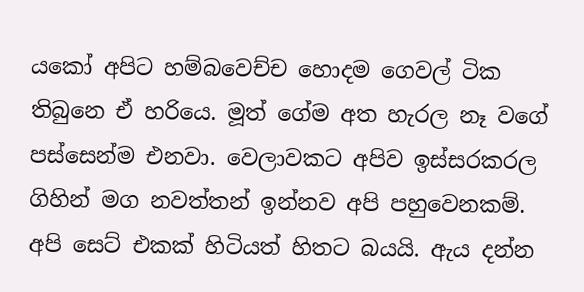යකෝ අපිට හම්බවෙච්ච හොදම ගෙවල් ටික තිබුනෙ ඒ හරියෙ. මූත් ගේම අත හැරල නෑ වගේ පස්සෙන්ම එනවා. වෙලාවකට අපිව ඉස්සරකරල ගිහින් මග නවත්තන් ඉන්නව අපි පහුවෙනකම්. අපි සෙට් එකක් හිටියත් හිතට බයයි. ඇය දන්න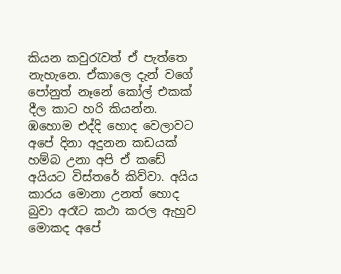කියන කවුරැවත් ඒ පැත්තෙ නැහැනෙ. ඒකාලෙ දැන් වගේ පෝනුත් නෑනේ කෝල් එකක් දීල කාට හරි කියන්න. ඹහොම එද්දි හොද වෙලාවට අපේ දිනා අදුනන කඩයක් හම්බ උනා අපි ඒ කඩේ අයියට විස්තරේ කිව්වා. අයිය කාරය මොනා උනත් හොද බුවා අරෑට කථා කරල ඇහුව මොකද අපේ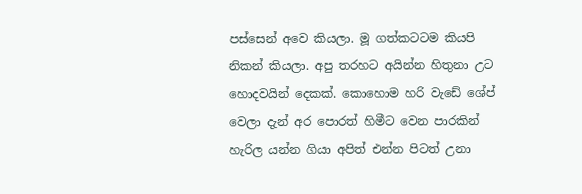පස්සෙන් අවෙ කියලා. මූ ගත්කටටම කියපි නිකන් කියලා. අපු තරහට අයින්න හිතුනා උට හොදවයින් දෙකක්. කොහොම හරි වැඩේ ශේප් වෙලා දැන් අර පොරත් හිමීට වෙන පාරකින් හැරිල යන්න ගියා අපිත් එන්න පිටත් උනා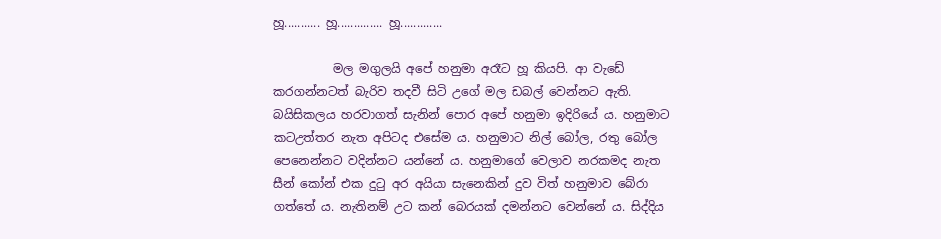හූ........... හූ.............. හූ.............

          මල මගුලයි අපේ හනුමා අරෑට හූ කියපි. ආ වැඩේ කරගන්නටත් බැරිව තදවී සිටි උගේ මල ඩබල් වෙන්නට ඇති. බයිසිකලය හරවාගත් සැනින් පොර අපේ හනුමා ඉදිරියේ ය. හනුමාට කටඋත්තර නැත අපිටද එසේම ය. හනුමාට නිල් බෝල, රතු බෝල පෙනෙන්නට වදින්නට යන්නේ ය. හනුමාගේ වෙලාව නරකමද නැත සීන් කෝන් එක දුටු අර අයියා සැනෙකින් දුව විත් හනුමාව බේරා ගත්තේ ය. නැතිනම් උට කන් බෙරයක් දමන්නට වෙන්නේ ය. සිද්දිය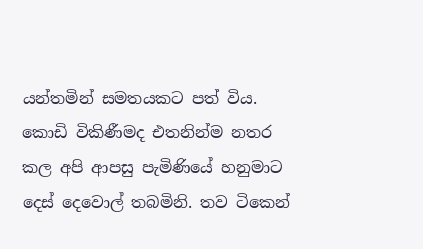යන්තමින් සමතයකට පත් විය. කොඩි විකිණීමද එතනින්ම නතර කල අපි ආපසු පැමිණියේ හනුමාට දෙස් දෙවොල් තබමිනි. තව ටිකෙන්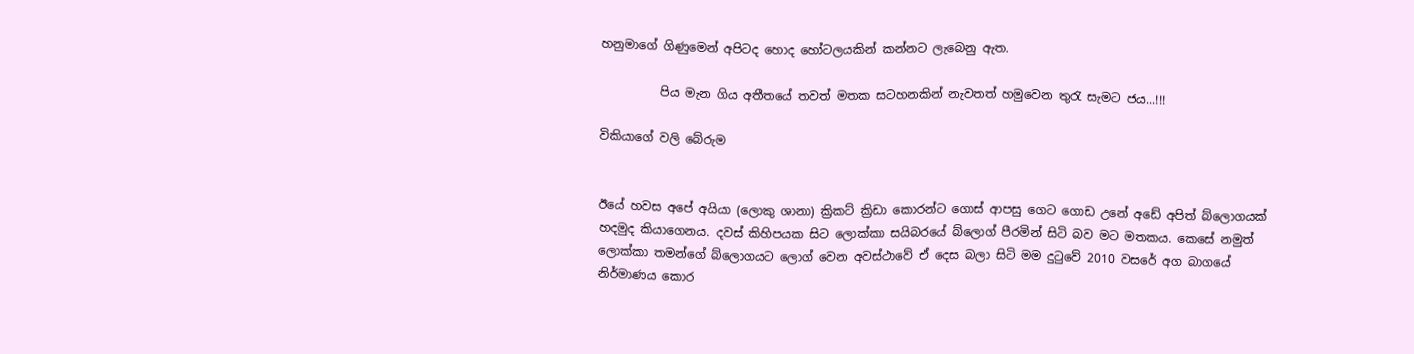හනුමාගේ ගිණුමෙන් අපිටද හොද හෝටලයකින් කන්නට ලැබෙනු ඇත.

          පිය මැන ගිය අතීතයේ තවත් මතක සටහනකින් නැවතත් හමුවෙන තුරැ සැමට ජය...!!!

විකියාගේ වලි බේරුම


ඊයේ හවස අපේ අයියා (ලොකු ශානා) ක්‍රිකට් ක්‍රිඩා කොරන්ට ගොස් ආපසු ගෙට ගොඩ උනේ අඩේ අපිත් බ්ලොගයක් හදමුද කියාගෙනය. දවස් කිහිපයක සිට ලොක්කා සයිබරයේ බ්ලොග් පීරමින් සිටි බව මට මතකය. කෙසේ නමුත් ලොක්කා තමන්ගේ බ්ලොගයට ලොග් වෙන අවස්ථාවේ ඒ දෙස බලා සිටි මම දුටුවේ 2010 වසරේ අග බාගයේ නිර්මාණය කොර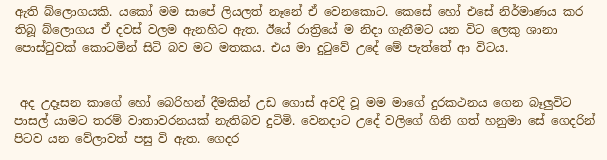ඇති බ්ලොගයකි. යකෝ මම සාපේ ලියලත් නෑනේ ඒ වෙනකොට. කෙසේ හෝ එසේ නිර්මාණය කර තිබූ බ්ලොගය ඒ දවස් වලම ඇනහිට ඇත. ඊයේ රාත්‍රියේ ම නිදා ගැනීමට යන විට ලෙකු ශානා පොස්ටුවක් කොටමින් සිටි බව මට මතකය. එය මා දුටුවේ උදේ මේ පැත්තේ ආ විටය.


 අද උදෑසන කාගේ හෝ බෙරිහන් දීමකින් උඩ ගොස් අවදි වූ මම මාගේ දුරකථනය ගෙන බෑලුවිට පාසල් යාමට තරම් වාතාවරනයක් නැතිබව දුටිමි. වෙනදාට උදේ වලිගේ ගිනි ගත් හනුමා සේ ගෙදරින් පිටව යන වේලාවත් පසු වි ඇත. ගෙදර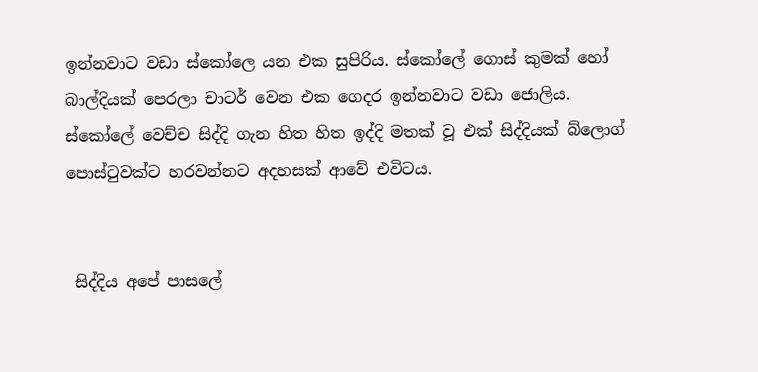ඉන්නවාට වඩා ස්කෝලෙ යන එක සුපිරිය. ස්කෝලේ ගොස් කුමක් හෝ බාල්දියක් පෙරලා චාටර් වෙන එක ගෙදර ඉන්නවාට වඩා ජොලිය. ස්කෝලේ වෙච්ච සිද්දි ගැන හිත හිත ඉද්දි මතක් වූ එක් සිද්දියක් බ්ලොග් පොස්ටුවක්ට හරවන්නට අදහසක් ආවේ එවිටය.


 සිද්දිය අපේ පාසලේ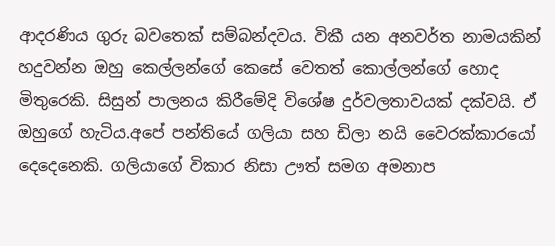ආදරණිය ගුරු බවතෙක් සම්බන්දවය. විකී යන අනවර්ත නාමයකින් හදුවන්න ඔහු කෙල්ලන්ගේ කෙසේ වෙතත් කොල්ලන්ගේ හොද මිතුරෙකි. සිසුන් පාලනය කිරීමේදි විශේෂ දුර්වලතාවයක් දක්වයි. ඒ ඔහුගේ හැටිය.අපේ පන්තියේ ගලියා සහ ඩිලා නයි වෛරක්කාරයෝ දෙදෙනෙකි. ගලියාගේ විකාර නිසා ඌත් සමග අමනාප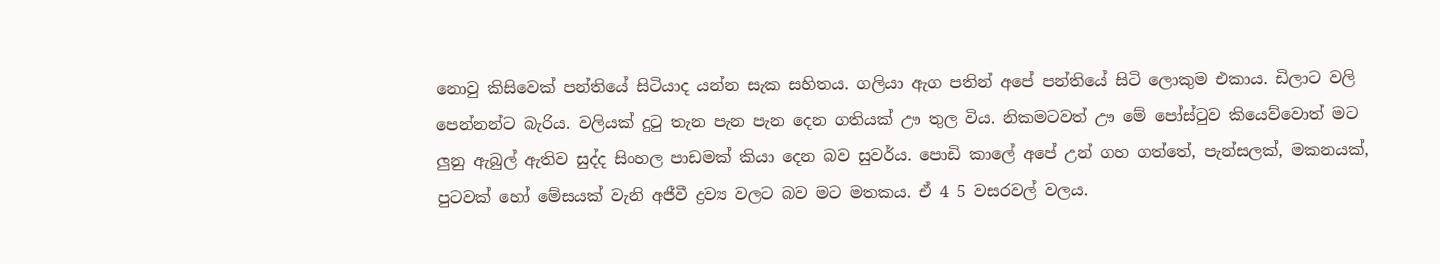නොවු කිසිවෙක් පන්තියේ සිටියාද යන්න සැක සහිතය. ගලියා ඇග පතින් අපේ පන්තියේ සිටි ලොකුම එකාය. ඩිලාට වලි පෙන්නන්ට බැරිය. වලියක් දුටු තැන පැන පැන දෙන ගතියක් ඌ තුල විය. නිකමටවත් ඌ මේ පෝස්ටුව කියෙව්වොත් මට ලුනු ඇබුල් ඇතිව සුද්ද සිංහල පාඩමක් කියා දෙන බව සුවර්ය. පොඩි කාලේ අපේ උන් ගහ ගත්තේ, පැන්සලක්, මකනයක්, පුටවක් හෝ මේසයක් වැනි අජීවී ද්‍රව්‍ය වලට බව මට මතකය. ඒ 4 5 වසරවල් වලය.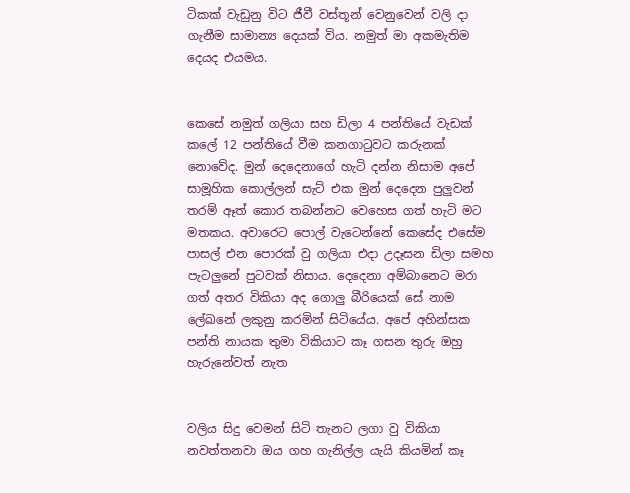ටිකක් වැඩුනු විට ජීවී වස්තූන් වෙනුවෙන් වලි දා ගැනීම සාමාන්‍ය දෙයක් විය. නමුත් මා අකමැතිම දෙයද එයමය.


කෙසේ නමුත් ගලියා සහ ඩිලා 4 පන්තියේ වැඩක් කලේ 12 පන්තියේ වීම කනගාටුවට කරුනක් නොවේද. මුන් දෙදෙනාගේ හැටි දන්න නිසාම අපේ සාමූහික කොල්ලන් සැට් එක මුන් දෙදෙන පුලුවන් තරම් ඈත් කොර තබන්නට වෙහෙස ගත් හැටි මට මතකය. අවාරෙට පොල් වැටෙන්නේ කෙසේද එසේම පාසල් එන පොරක් වු ගලියා එදා උදෑසන ඩිලා සමහ පැටලුනේ පුටවක් නිසාය. දෙදෙනා අම්බානෙට මරා ගත් අතර විකියා අද ගොලු බීරියෙක් සේ නාම ලේඛනේ ලකුනු කරමින් සිටියේය. අපේ අහින්සක පන්ති නායක තුමා විකියාට කෑ ගසන තුරු ඔහු හැරුනේවත් නැත


වලිය සිදු වෙමන් සිටි තැනට ලගා වු විකියා නවත්තනවා ඔය ගහ ගැනිල්ල යැයි කියමින් කෑ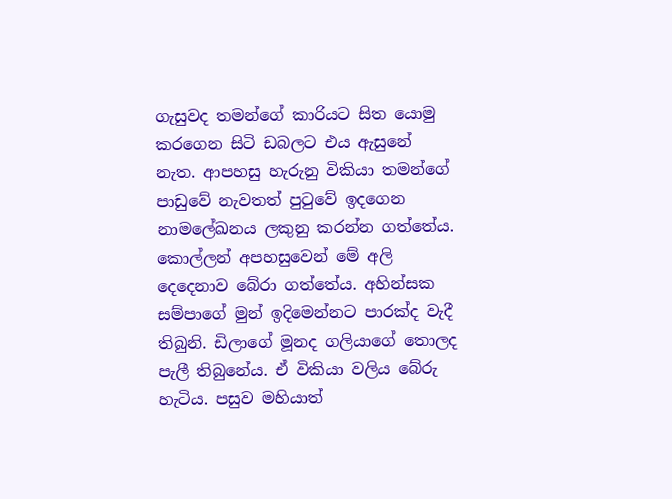ගැසුවද තමන්ගේ කාරියට සිත යොමු කරගෙන සිටි ඩබලට එය ඇසුනේ නැත. ආපහසු හැරුනු විකියා තමන්ගේ පාඩුවේ නැවතත් පුටුවේ ඉදගෙන නාමලේඛනය ලකුනු කරන්න ගත්තේය. කොල්ලන් අපහසුවෙන් මේ අලි දෙදෙනාව බේරා ගත්තේය. අහින්සක සම්පාගේ මුන් ඉදිමෙන්නට පාරක්ද වැදී තිබුනි. ඩිලාගේ මූනද ගලියාගේ තොලද පැලී තිබුනේය. ඒ විකියා වලිය බේරු හැටිය. පසුව මහියාත්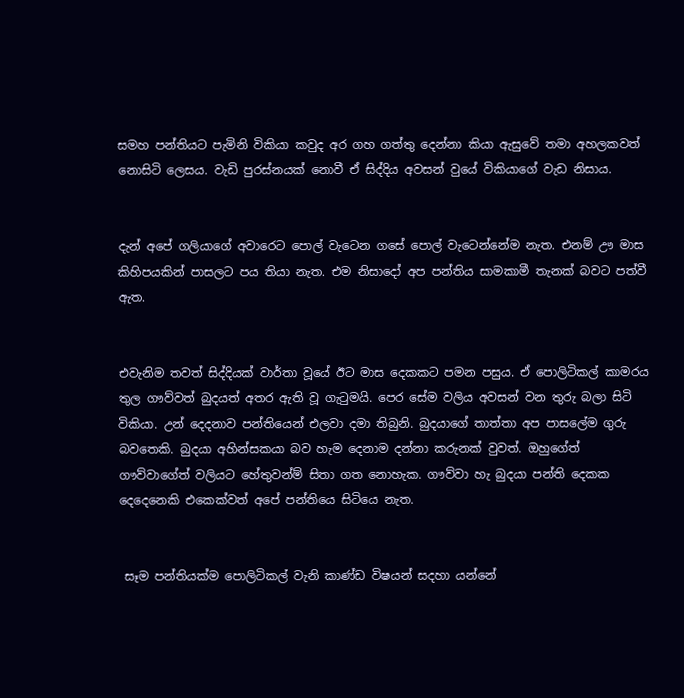සමහ පන්තියට පැමිනි විකියා කවුද අර ගහ ගත්තු දෙන්නා කියා ඇසුවේ තමා අහලකවත් නොසිටි ලෙසය. වැඩි පුරස්නයක් නොවී ඒ සිද්දිය අවසන් වුයේ විකියාගේ වැඩ නිසාය.


දැන් අපේ ගලියාගේ අවාරෙට පොල් වැටෙන ගසේ පොල් වැටෙන්නේම නැත. එනම් ඌ මාස කිහිපයකින් පාසලට පය තියා නැත. එම නිසාදෝ අප පන්තිය සාමකාමී තැනක් බවට පත්වී ඇත.


එවැනිම තවත් සිද්දියක් වාර්තා වූයේ ඊට මාස දෙකකට පමන පසුය. ඒ පොලිටිකල් කාමරය තුල ගෟව්වත් බුදයත් අතර ඇති වූ ගැටුමයි. පෙර සේම වලිය අවසන් වන තුරු බලා සිටි විකියා. උන් දෙදනාව පන්තියෙන් එලවා දමා තිබුනි. බුදයාගේ තාත්තා අප පාසලේම ගුරු බවතෙකි. බුදයා අහින්සකයා බව හැම දෙනාම දන්නා කරුනක් වුවත්. ඔහුගේත් ගෟව්වාගේත් වලියට හේතුවන්ම් සිතා ගත නොහැක. ගෟව්වා හැ බුදයා පන්ති දෙකක දෙදෙනෙකි එකෙක්වත් අපේ පන්තියෙ සිටියෙ නැත.


 සෑම පන්තියක්ම පොලිටිකල් වැනි කාණ්ඩ විෂයන් සදහා යන්නේ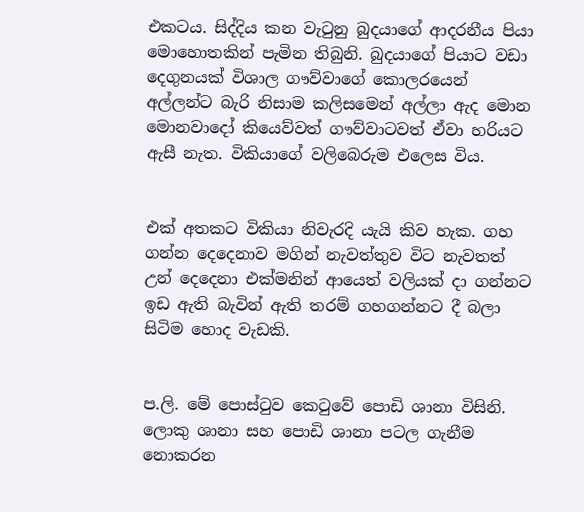එකටය. සිද්දිය කන වැටුනු බුදයාගේ ආදරනීය පියා මොහොතකින් පැමින තිබුනි. බුදයාගේ පියාට වඩා දෙගුනයක් විශාල ගෟව්වාගේ කොලරයෙන් අල්ලන්ට බැරි නිසාම කලිසමෙන් අල්ලා ඇද මොන මොනවාදෝ කියෙව්වත් ගෟව්වාටවත් ඒවා හරියට ඇසී නැත. විකියාගේ වලිබෙරුම එලෙස විය.


එක් අතකට විකියා නිවැරදි යැයි කිව හැක. ගහ ගන්න දෙදෙනාව මගින් නැවත්තුව විට නැවතත් උන් දෙදෙනා එක්මනින් ආයෙත් වලියක් දා ගන්නට ඉඩ ඇති බැවින් ඇති තරම් ගහගන්නට දී බලා සිටිම හොද වැඩකි.


ප.ලි. මේ පොස්ටුව කෙටුවේ පොඩි ශානා විසිනි. ලොකු ශානා සහ පොඩි ශානා පටල ගැනීම නොකරන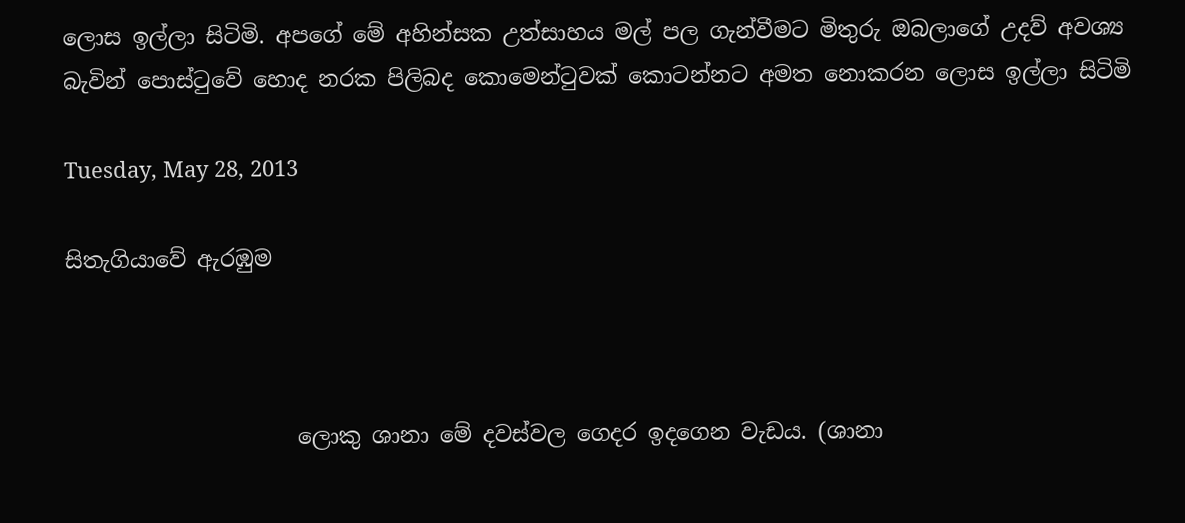ලොස ඉල්ලා සිටිමි. අපගේ මේ අහින්සක උත්සාහය මල් පල ගැන්වීමට මිතුරු ඔබලාගේ උදව් අවශ්‍ය බැවින් පොස්ටුවේ හොද නරක පිලිබද කොමෙන්ටුවක් කොටන්නට අමත නොකරන ලොස ඉල්ලා සිටිමි

Tuesday, May 28, 2013

සිතැගියාවේ ඇරඹුම



                     ලොකු ශානා මේ දවස්වල ගෙදර ඉදගෙන වැඩය. (ශානා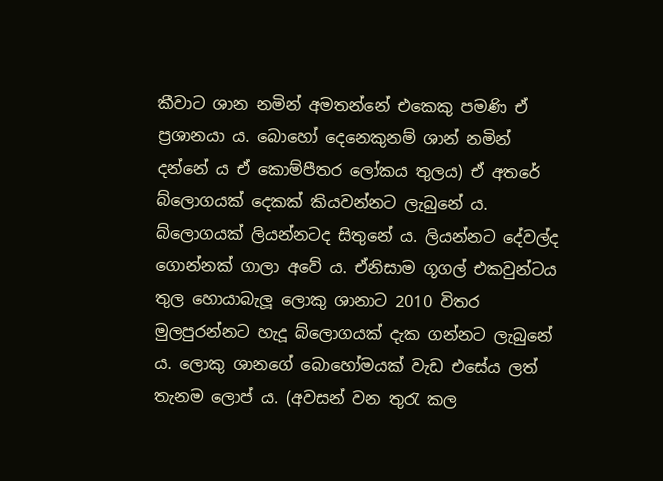කීවාට ශාන නමින් අමතන්නේ එකෙකු පමණි ඒ ප්‍රශානයා ය. බොහෝ දෙනෙකුනම් ශාන් නමින් දන්නේ ය ඒ කොම්පීතර ලෝකය තුලය) ඒ අතරේ බ්ලොගයක් දෙකක් කියවන්නට ලැබුනේ ය. බ්ලොගයක් ලියන්නටද සිතුනේ ය. ලියන්නට දේවල්ද ගොන්නක් ගාලා අවේ ය. ඒනිසාම ගූගල් එකවුන්ටය තුල හොයාබැලූ ලොකු ශානාට 2010 විතර මුලපුරන්නට හැදූ බ්ලොගයක් දැක ගන්නට ලැබුනේ ය. ලොකු ශානගේ බොහෝමයක් වැඩ එසේය ලත් තැනම ලොප් ය. (අවසන් වන තුරැ කල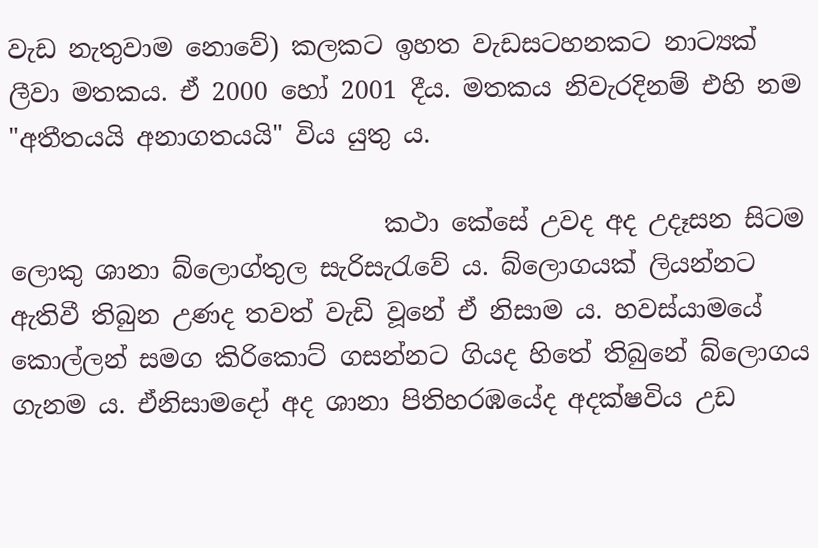වැඩ නැතුවාම නොවේ) කලකට ඉහත වැඩසටහනකට නාට්‍යක් ලීවා මතකය. ඒ 2000 හෝ 2001 දීය. මතකය නිවැරදිනම් එහි නම "අතීතයයි අනාගතයයි" විය යුතු ය.

                              කථා කේසේ උවද අද උදෑසන සිටම ලොකු ශානා බ්ලොග්තුල සැරිසැරැවේ ය. බ්ලොගයක් ලියන්නට ඇතිවී තිබුන උණද තවත් වැඩි වූනේ ඒ නිසාම ය. හවස්යාමයේ කොල්ලන් සමග කිරිකොට් ගසන්නට ගියද හිතේ තිබුනේ බ්ලොගය ගැනම ය. ඒනිසාමදෝ අද ශානා පිතිහරඹයේද අදක්ෂවිය උඩ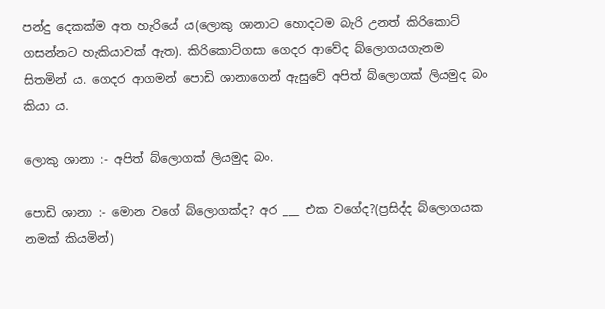පන්දු දෙකක්ම අත හැරියේ ය(ලොකු ශානාට හොදටම බැරි උනත් කිරිකොට් ගසන්නට හැකියාවක් ඇත). කිරිකොට්ගසා ගෙදර ආවේද බ්ලොගයගැනම සිතමින් ය. ගෙදර ආගමන් පොඩි ශානාගෙන් ඇසුවේ අපිත් බ්ලොගක් ලියමුද බං කියා ය.

ලොකු ශානා :- අපිත් බ්ලොගක් ලියමුද බං.

පොඩි ශානා :- මොන වගේ බ්ලොගක්ද? අර ___ එක වගේද?(ප්‍රසිද්ද බ්ලොගයක නමක් කියමින්)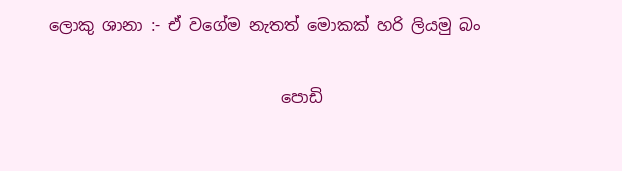ලොකු ශානා :- ඒ වගේම නැතත් මොකක් හරි ලියමු බං

                             පොඩි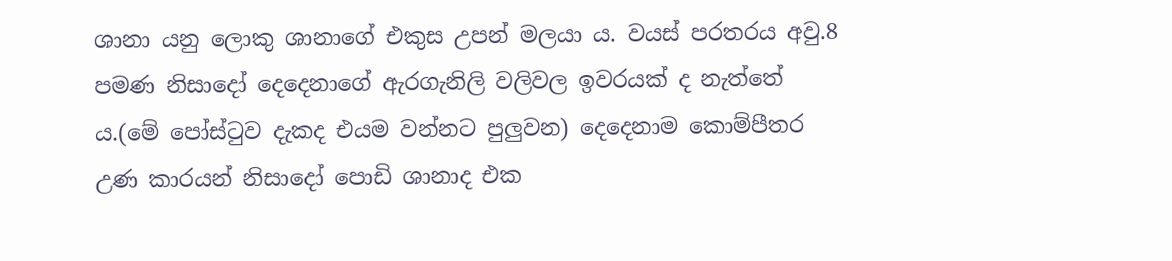ශානා යනු ලොකු ශානාගේ එකුස උපන් මලයා ය. වයස් පරතරය අවු.8 පමණ නිසාදෝ දෙදෙනාගේ ඇරගැනිලි වලිවල ඉවරයක් ද නැත්තේ ය.(මේ පෝස්ටුව දැකද එයම වන්නට පුලුවන) දෙදෙනාම කොම්පීතර උණ කාරයන් නිසාදෝ පොඩි ශානාද එක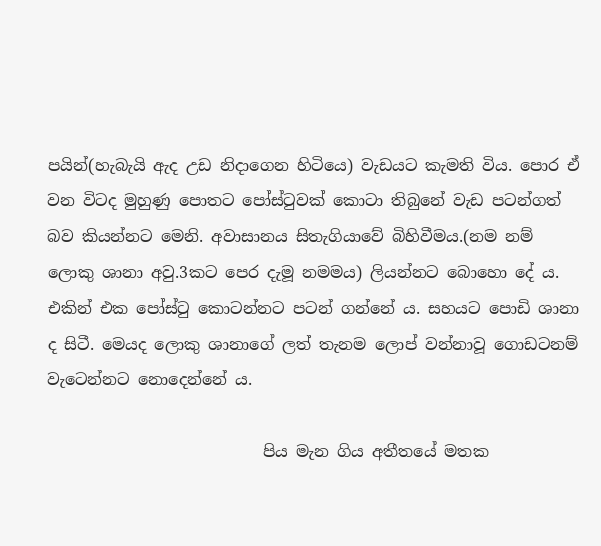පයින්(හැබැයි ඇද උඩ නිදාගෙන හිටියෙ) වැඩයට කැමති විය. පොර ඒ වන විටද මුහුණු පොතට පෝස්ටුවක් කොටා තිබුනේ වැඩ පටන්ගත් බව කියන්නට මෙනි. අවාසානය සිතැගියාවේ බිහිවීමය.(නම නම් ලොකු ශානා අවු.3කට පෙර දැමූ නමමය) ලියන්නට බොහො දේ ය. එකින් එක පෝස්ටු කොටන්නට පටන් ගන්නේ ය. සහයට පොඩි ශානා ද සිටී. මෙයද ලොකු ශානාගේ ලත් තැනම ලොප් වන්නාවූ ගොඩටනම් වැටෙන්නට නොදෙන්නේ ය.

                           පිය මැන ගිය අතීතයේ මතක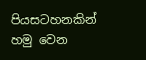පියසටහනකින් හමු වෙන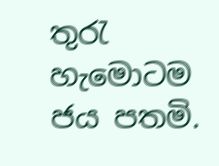තුරැ හැමොටම ජය පතමි.